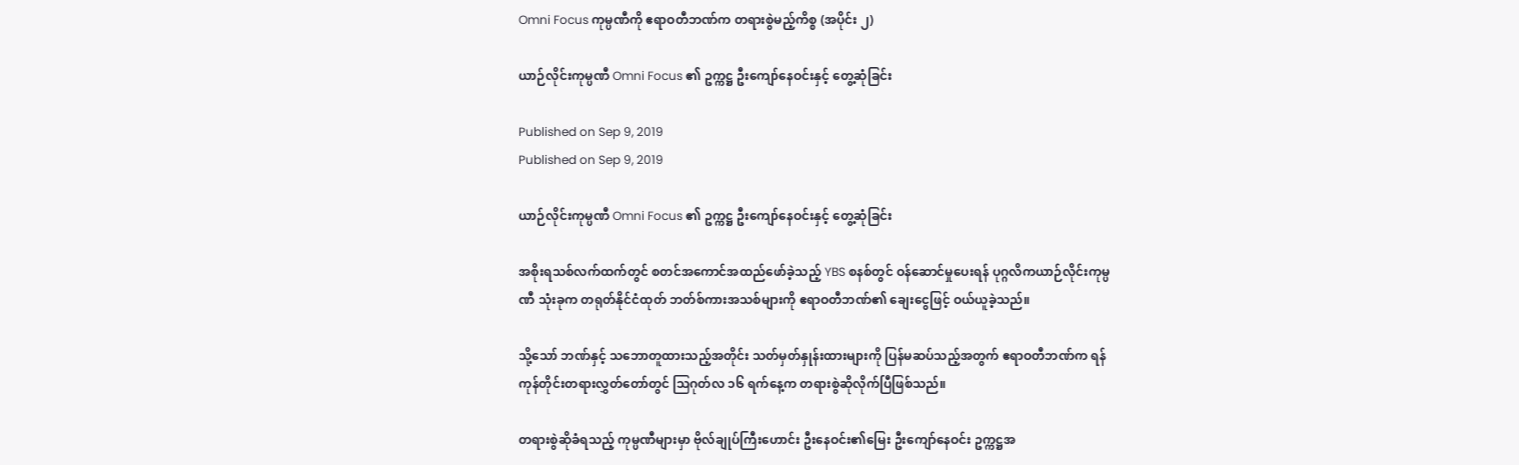Omni Focus ကုမ္ပဏီကို ဧရာဝတီဘဏ်က တရားစွဲမည့်ကိစ္စ (အပိုင်း ၂)

ယာဉ်လိုင်းကုမ္ပဏီ Omni Focus ၏ ဥက္ကဋ္ဌ ဦးကျော်နေဝင်းနှင့် တွေ့ဆုံခြင်း

Published on Sep 9, 2019
Published on Sep 9, 2019

ယာဉ်လိုင်းကုမ္ပဏီ Omni Focus ၏ ဥက္ကဋ္ဌ ဦးကျော်နေဝင်းနှင့် တွေ့ဆုံခြင်း

အစိုးရသစ်လက်ထက်တွင် စတင်အကောင်အထည်ဖော်ခဲ့သည့် YBS စနစ်တွင် ဝန်ဆောင်မှုပေးရန် ပုဂ္ဂလိကယာဉ်လိုင်းကုမ္ပဏီ သုံးခုက တရုတ်နိုင်ငံထုတ် ဘတ်စ်ကားအသစ်များကို ဧရာဝတီဘဏ်၏ ချေးငွေဖြင့် ဝယ်ယူခဲ့သည်။

သို့သော် ဘဏ်နှင့် သဘောတူထားသည့်အတိုင်း သတ်မှတ်နှုန်းထားများကို ပြန်မဆပ်သည့်အတွက် ဧရာဝတီဘဏ်က ရန်ကုန်တိုင်းတရားလွှတ်တော်တွင် ဩဂုတ်လ ၁၆ ရက်နေ့က တရားစွဲဆိုလိုက်ပြီဖြစ်သည်။

တရားစွဲဆိုခံရသည့် ကုမ္ပဏီများမှာ ဗိုလ်ချုပ်ကြီးဟောင်း ဦးနေဝင်း၏မြေး ဦးကျော်နေဝင်း ဥက္ကဋ္ဌအ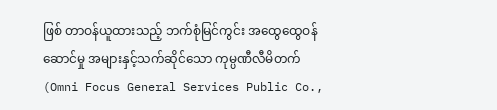ဖြစ် တာဝန်ယူထားသည့် ဘက်စုံမြင်ကွင်း အထွေထွေဝန်ဆောင်မှု အများနှင့်သက်ဆိုင်သော ကုမ္ပဏီလီမိတက် (Omni Focus General Services Public Co.,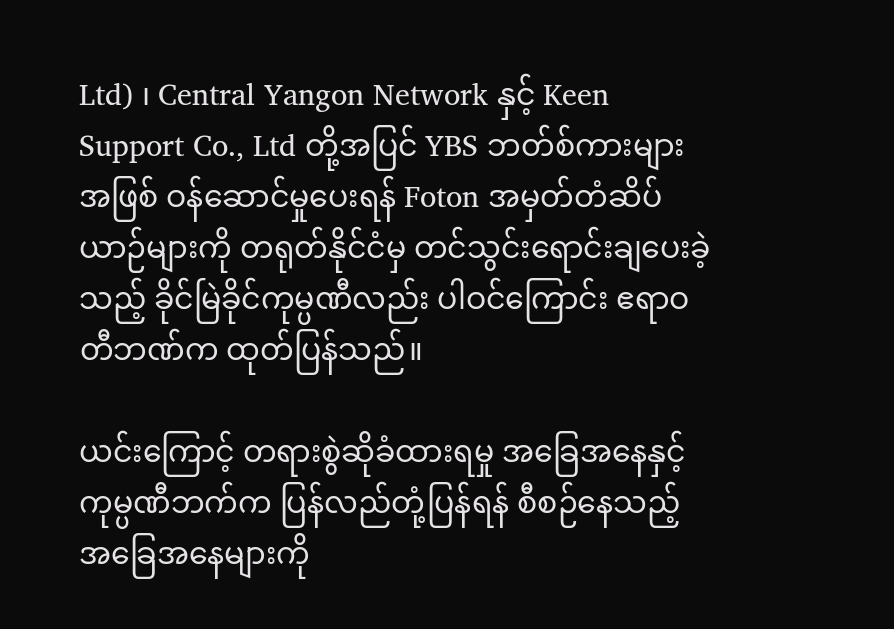Ltd) ၊ Central Yangon Network နှင့် Keen Support Co., Ltd တို့အပြင် YBS ဘတ်စ်ကားများအဖြစ် ဝန်ဆောင်မှုပေးရန် Foton အမှတ်တံဆိပ် ယာဉ်များကို တရုတ်နိုင်ငံမှ တင်သွင်းရောင်းချပေးခဲ့သည့် ခိုင်မြဲခိုင်ကုမ္ပဏီလည်း ပါဝင်ကြောင်း ဧရာဝတီဘဏ်က ထုတ်ပြန်သည်။

ယင်းကြောင့် တရားစွဲဆိုခံထားရမှု အခြေအနေနှင့် ကုမ္ပဏီဘက်က ပြန်လည်တုံ့ပြန်ရန် စီစဉ်နေသည့် အခြေအနေများကို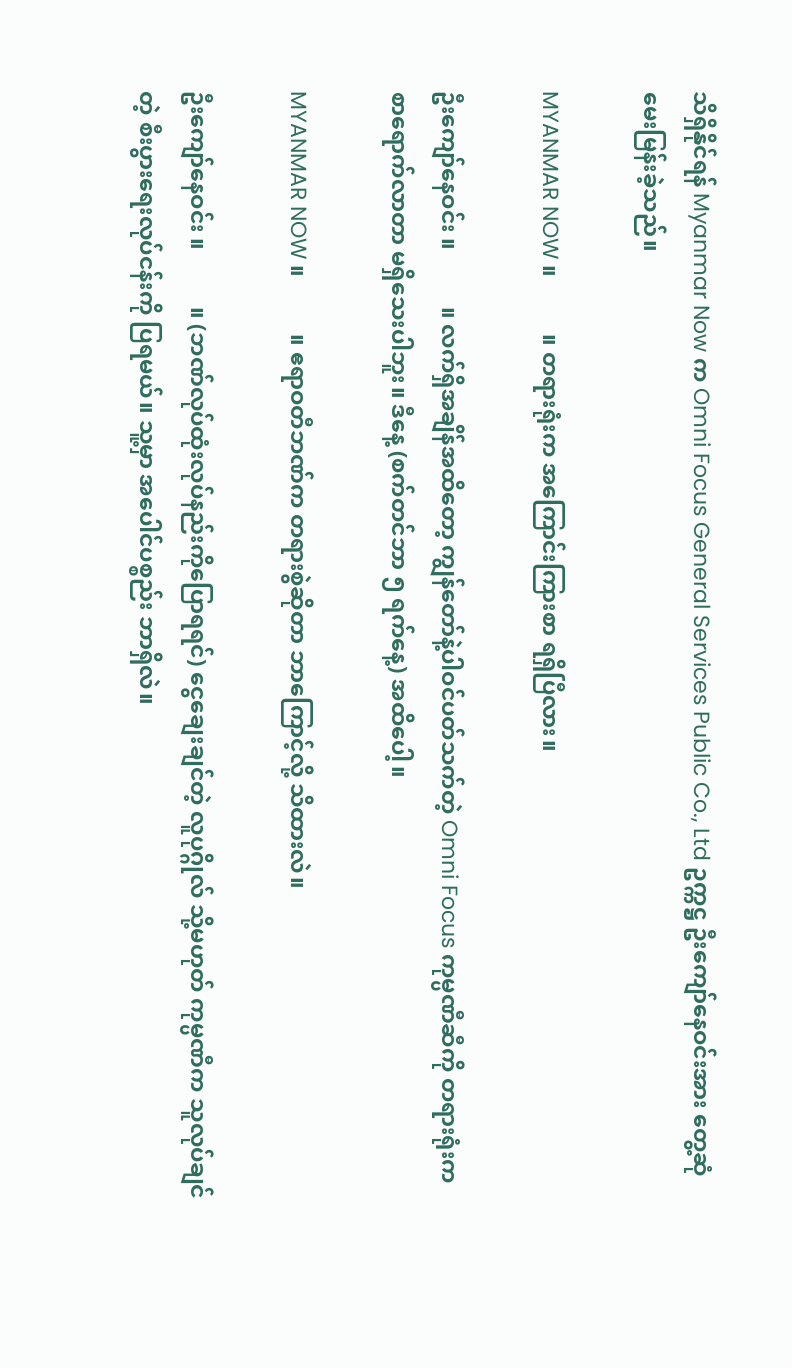သိရှိနိုင်ရန် Myanmar Now က Omni Focus General Services Public Co., Ltd ဥက္ကဋ္ဌ ဦးကျော်နေဝင်းအား တွေ့ဆုံမေးမြန်းခဲ့သည်။

MYANMAR NOW ။          ။ တရားရုံးက အကြောင်းကြားစာ ရရှိပြီလား။

ဦးကျော်နေဝင်း ။          ။ လက်ရှိအချိန်အထိတော့ ကျွန်တော်နဲ့ပါဝင်ပတ်သက်တဲ့ Omni Focus ကုမ္ပဏီဆီကို တရားရုံးက စာရောက်လာတာ မရှိသေးပါဘူး။ ဒီနေ့ (စက်တင်ဘာ ၅ ရက်နေ့) အထိပေါ့။

MYANMAR NOW ။          ။ ဧရာဝတီဘဏ်က တရားစွဲဆိုတာ ဘာကြောင့်လို့ သိထားလဲ။

ဦးကျော်နေဝင်း ။          ။ (ဘဏ်လုပ်ထုံးလုပ်နည်းကိုပြောရရင်) ငွေချေးချင်တဲ့ လူပုဂ္ဂိုလ် သို့မဟုတ် ကုမ္ပဏီက သူလုပ်ချင်တဲ့ စီးပွားရေးလုပ်ငန်းကို ပြရမယ်။ သူ့မှာ အပေါင်ပစ္စည်း ဘာရှိလဲ။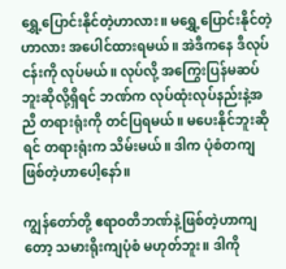ရွှေ့ပြောင်းနိုင်တဲ့ဟာလား။ မရွှေ့ပြောင်းနိုင်တဲ့ဟာလား အပေါင်ထားရမယ်။ အဲဒီကနေ ဒီလုပ်ငန်းကို လုပ်မယ်။ လုပ်လို့ အကြွေးပြန်မဆပ်ဘူးဆိုလို့ရှိရင် ဘဏ်က လုပ်ထုံးလုပ်နည်းနဲ့အညီ တရားရုံးကို တင်ပြရမယ်။ မပေးနိုင်ဘူးဆိုရင် တရားရုံးက သိမ်းမယ်။ ဒါက ပုံစံတကျဖြစ်တဲ့ဟာပေါ့နော်။

ကျွန်တော်တို့ ဧရာဝတီဘဏ်နဲ့ဖြစ်တဲ့ဟာကျတော့ သမားရိုးကျပုံစံ မဟုတ်ဘူး။ ဒါကို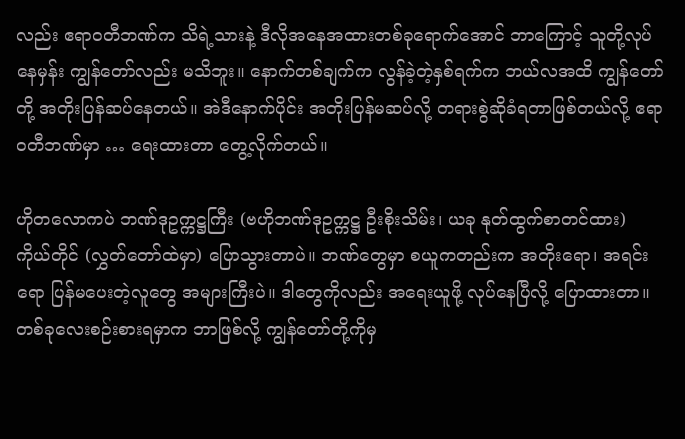လည်း ဧရာဝတီဘဏ်က သိရဲ့သားနဲ့ ဒီလိုအနေအထားတစ်ခုရောက်အောင် ဘာကြောင့် သူတို့လုပ်နေမှန်း ကျွန်တော်လည်း မသိဘူး။ နောက်တစ်ချက်က လွန်ခဲ့တဲ့နှစ်ရက်က ဘယ်လအထိ ကျွန်တော်တို့ အတိုးပြန်ဆပ်နေတယ်။ အဲဒီနောက်ပိုင်း အတိုးပြန်မဆပ်လို့ တရားစွဲဆိုခံရတာဖြစ်တယ်လို့ ဧရာဝတီဘဏ်မှာ … ရေးထားတာ တွေ့လိုက်တယ်။

ဟိုတလောကပဲ ဘဏ်ဒုဥက္ကဋ္ဌကြီး (ဗဟိုဘဏ်ဒုဥက္ကဋ္ဌ ဦးစိုးသိမ်း၊ ယခု နုတ်ထွက်စာတင်ထား) ကိုယ်တိုင် (လွှတ်တော်ထဲမှာ) ပြောသွားတာပဲ။ ဘဏ်တွေမှာ စယူကတည်းက အတိုးရော၊ အရင်းရော ပြန်မပေးတဲ့လူတွေ အများကြီးပဲ။ ဒါတွေကိုလည်း အရေးယူဖို့ လုပ်နေပြီလို့ ပြောထားတာ။ တစ်ခုလေးစဉ်းစားရမှာက ဘာဖြစ်လို့ ကျွန်တော်တို့ကိုမှ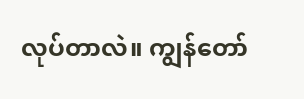လုပ်တာလဲ။ ကျွန်တော်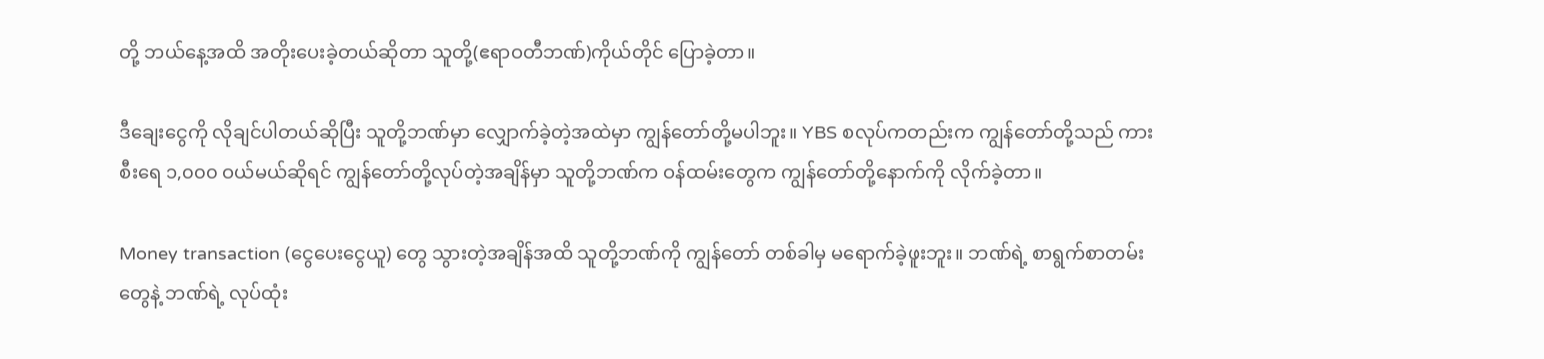တို့ ဘယ်နေ့အထိ အတိုးပေးခဲ့တယ်ဆိုတာ သူတို့(ဧရာဝတီဘဏ်)ကိုယ်တိုင် ပြောခဲ့တာ။

ဒီချေးငွေကို လိုချင်ပါတယ်ဆိုပြီး သူတို့ဘဏ်မှာ လျှောက်ခဲ့တဲ့အထဲမှာ ကျွန်တော်တို့မပါဘူး။ YBS စလုပ်ကတည်းက ကျွန်တော်တို့သည် ကားစီးရေ ၁,၀၀၀ ဝယ်မယ်ဆိုရင် ကျွန်တော်တို့လုပ်တဲ့အချိန်မှာ သူတို့ဘဏ်က ဝန်ထမ်းတွေက ကျွန်တော်တို့နောက်ကို လိုက်ခဲ့တာ။

Money transaction (ငွေပေးငွေယူ) တွေ သွားတဲ့အချိန်အထိ သူတို့ဘဏ်ကို ကျွန်တော် တစ်ခါမှ မရောက်ခဲ့ဖူးဘူး။ ဘဏ်ရဲ့ စာရွက်စာတမ်းတွေနဲ့ ဘဏ်ရဲ့ လုပ်ထုံး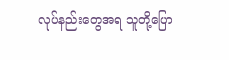လုပ်နည်းတွေအရ သူတို့ပြော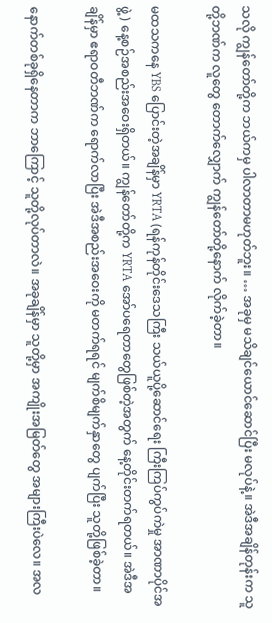သလို ကျွန်တော်တို့က ဘယ်ကမှ ပါလာတာမဟုတ်ဘူး။ … အခုမှ မသိချင်ယောင်ဆောင်ပြီး မလုပ်နဲ့။ အဲဒီအချိန်တုန်းက သူတို့ဘဏ်က လူတွေ တောက်လျှောက် ကျွန်တော်တို့နောက် လိုက်ခဲ့တာ။

မထသကနေ YBS ပြောင်းတဲ့အချိန်မှာ YRTA (ရန်ကုန်တိုင်းဒေသကြီး သယ်ယူပို့ဆောင်ရေး ကြီးကြပ်ကွပ်ကဲမှု အာဏာပိုင်အဖွဲ့) နေ့စဉ်အစည်းအဝေးရှိတယ်။ ကျွန်တော်တို့က YRTA အော်ပရေတာတွေဖြစ်တဲ့အတွက် နေ့တိုင်းတက်ရတယ်။ အဲဒီအချိန်မှာ ဧရာဝတီဘဏ်က ရောက်လာပြီး အဲဒီအစည်းအဝေးကို မတက်ရရင် မျက်စိမျက်နှာတွေ ပျက်ပြီး သူတို့ဖြစ်ခဲ့တာ။

နောက်တစ်ခုရှိနေတာက ဘာကြောင့် သူတို့လုပ်တာလဲ။ အခုချိန်မှာ သူတို့မှာ အကျိုးအမြတ်တွေ အများကြီးပဲလေ။ အလ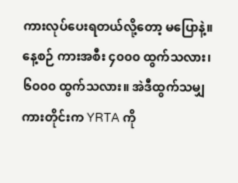ကားလုပ်ပေးရတယ်လို့တော့ မပြောနဲ့။ နေ့စဉ် ကားအစီး ၄၀၀၀ ထွက်သလား၊ ၆၀၀၀ ထွက်သလား။ အဲဒီထွက်သမျှကားတိုင်းက YRTA ကို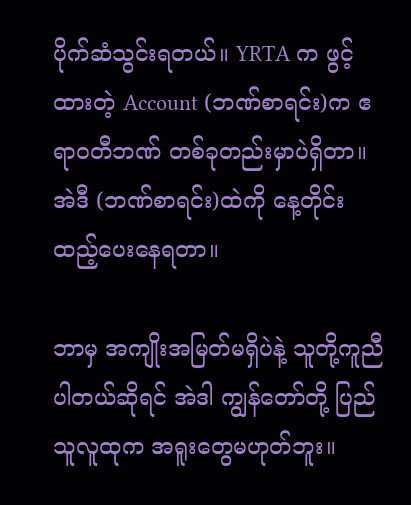ပိုက်ဆံသွင်းရတယ်။ YRTA က ဖွင့်ထားတဲ့ Account (ဘဏ်စာရင်း)က ဧရာဝတီဘဏ် တစ်ခုတည်းမှာပဲရှိတာ။ အဲဒီ (ဘဏ်စာရင်း)ထဲကို နေ့တိုင်းထည့်ပေးနေရတာ။

ဘာမှ အကျိုးအမြတ်မရှိပဲနဲ့ သူတို့ကူညီပါတယ်ဆိုရင် အဲဒါ ကျွန်တော်တို့ ပြည်သူလူထုက အရူးတွေမဟုတ်ဘူး။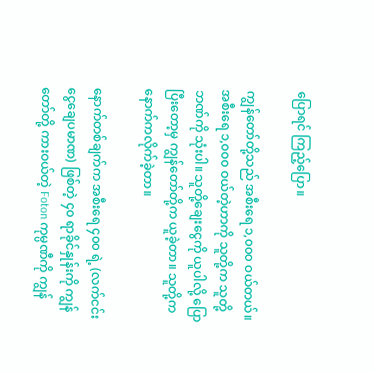ပြောရင် ကြည့်ပြော။

ကျွန်တော်တို့သည် အစီးရေ ၁,၀၀၀ ဝယ်တယ်။ အစီးရေ ၁,၀၀၀ ဝယ်တဲ့ဟာကို သူတို့က သူတို့ဘဏ်ကို သုံးပါ။ သူတို့ချေးငွေကို ယူပါလို့ ပြောပြီးတော့မှ ကျွန်တော်တို့က ယူခဲ့တာ။ သူတို့က နောက်ကလိုက်ခဲ့တာ။

နောက်တစ်ချက်က အစီးရေ ၄၀၀ ရဲ့ (လက်ငင်းငွေချေပမာဏ) ဖြစ်တဲ့ ၄၀ ရာခိုင်နှုန်းကို ကျွန်တော်တို့ ကားဝယ်တဲ့ Foton ကုမ္ပဏီကို ကျွန်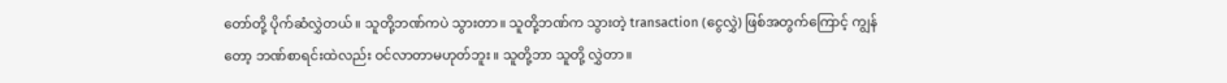တော်တို့ ပိုက်ဆံလွှဲတယ်။ သူတို့ဘဏ်ကပဲ သွားတာ။ သူတို့ဘဏ်က သွားတဲ့ transaction (ငွေလွှဲ) ဖြစ်အတွက်ကြောင့် ကျွန်တော့ ဘဏ်စာရင်းထဲလည်း ဝင်လာတာမဟုတ်ဘူး။ သူတို့ဘာ သူတို့ လွှဲတာ။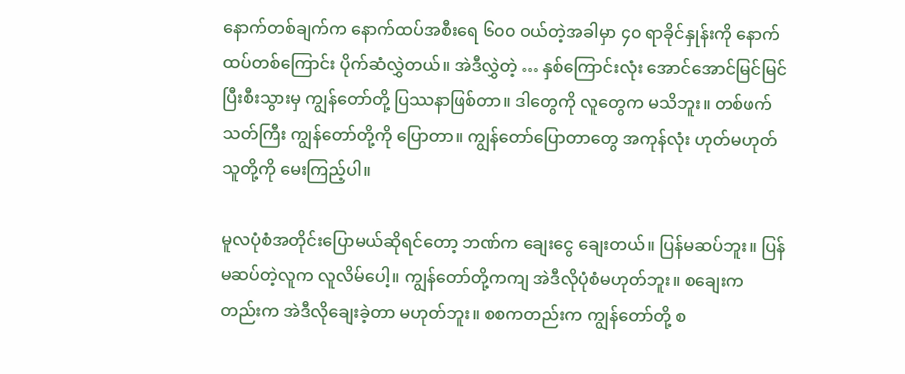နောက်တစ်ချက်က နောက်ထပ်အစီးရေ ၆၀၀ ဝယ်တဲ့အခါမှာ ၄၀ ရာခိုင်နှုန်းကို နောက်ထပ်တစ်ကြောင်း ပိုက်ဆံလွှဲတယ်။ အဲဒီလွှဲတဲ့ … နှစ်ကြောင်းလုံး အောင်အောင်မြင်မြင် ပြီးစီးသွားမှ ကျွန်တော်တို့ ပြဿနာဖြစ်တာ။ ဒါတွေကို လူတွေက မသိဘူး။ တစ်ဖက်သတ်ကြီး ကျွန်တော်တို့ကို ပြောတာ။ ကျွန်တော်ပြောတာတွေ အကုန်လုံး ဟုတ်မဟုတ် သူတို့ကို မေးကြည့်ပါ။

မူလပုံစံအတိုင်းပြောမယ်ဆိုရင်တော့ ဘဏ်က ချေးငွေ ချေးတယ်။ ပြန်မဆပ်ဘူး။ ပြန်မဆပ်တဲ့လူက လူလိမ်ပေါ့။ ကျွန်တော်တို့ကကျ အဲဒီလိုပုံစံမဟုတ်ဘူး။ စချေးကတည်းက အဲဒီလိုချေးခဲ့တာ မဟုတ်ဘူး။ စစကတည်းက ကျွန်တော်တို့ စ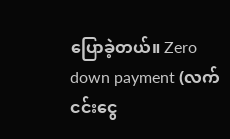ပြောခဲ့တယ်။ Zero down payment (လက်ငင်းငွေ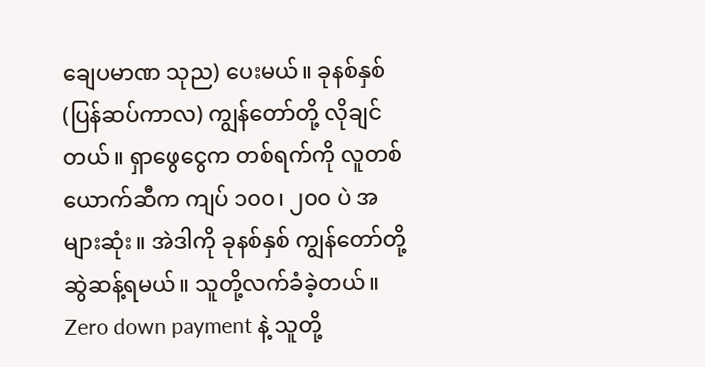ချေပမာဏ သုည) ပေးမယ်။ ခုနစ်နှစ် (ပြန်ဆပ်ကာလ) ကျွန်တော်တို့ လိုချင်တယ်။ ရှာဖွေငွေက တစ်ရက်ကို လူတစ်ယောက်ဆီက ကျပ် ၁၀၀၊ ၂၀၀ ပဲ အများဆုံး။ အဲဒါကို ခုနစ်နှစ် ကျွန်တော်တို့ ဆွဲဆန့်ရမယ်။ သူတို့လက်ခံခဲ့တယ်။ Zero down payment နဲ့ သူတို့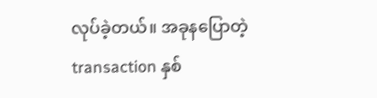လုပ်ခဲ့တယ်။ အခုနပြောတဲ့ transaction နှစ်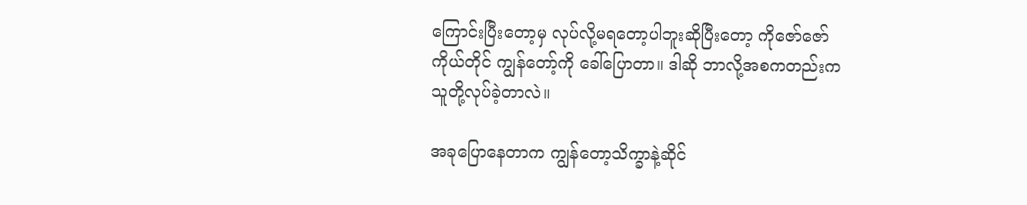ကြောင်းပြီးတော့မှ လုပ်လို့မရတော့ပါဘူးဆိုပြီးတော့ ကိုဇော်ဇော်ကိုယ်တိုင် ကျွန်တော့်ကို ခေါ်ပြောတာ။ ဒါဆို ဘာလို့အစကတည်းက သူတို့လုပ်ခဲ့တာလဲ။

အခုပြောနေတာက ကျွန်တော့သိက္ခာနဲ့ဆိုင်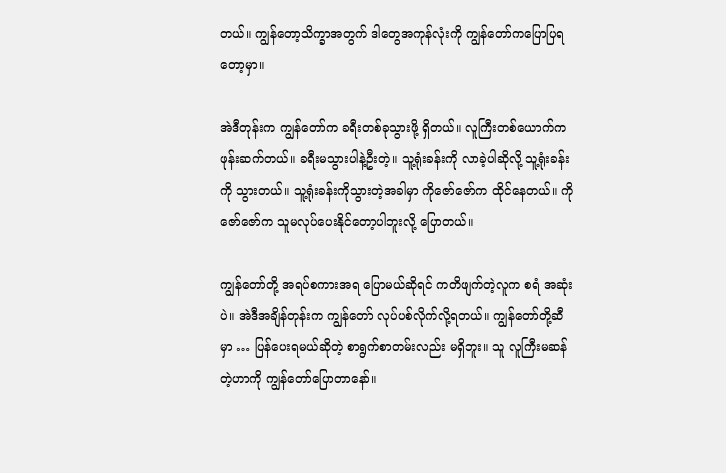တယ်။ ကျွန်တော့သိက္ခာအတွက် ဒါတွေအကုန်လုံးကို ကျွန်တော်ကပြောပြရတော့မှာ။

အဲဒီတုန်းက ကျွန်တော်က ခရီးတစ်ခုသွားဖို့ ရှိတယ်။ လူကြီးတစ်ယောက်က ဖုန်းဆက်တယ်။ ခရီးမသွားပါနဲ့ဦးတဲ့။ သူ့ရုံးခန်းကို လာခဲ့ပါဆိုလို့ သူ့ရုံးခန်းကို သွားတယ်။ သူ့ရုံးခန်းကိုသွားတဲ့အခါမှာ ကိုဇော်ဇော်က ထိုင်နေတယ်။ ကိုဇော်ဇော်က သူမလုပ်ပေးနိုင်တော့ပါဘူးလို့ ပြောတယ်။

ကျွန်တော်တို့ အရပ်စကားအရ ပြောမယ်ဆိုရင် ကတိဖျက်တဲ့လူက စရံ အဆုံးပဲ။ အဲဒီအချိန်တုန်းက ကျွန်တော် လုပ်ပစ်လိုက်လို့ရတယ်။ ကျွန်တော်တို့ဆီမှာ … ပြန်ပေးရမယ်ဆိုတဲ့ စာရွက်စာတမ်းလည်း မရှိဘူး။ သူ လူကြီးမဆန်တဲ့ဟာကို ကျွန်တော်ပြောတာနော်။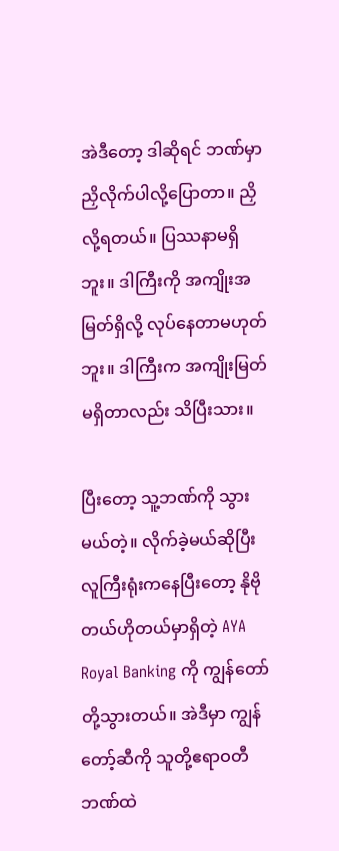အဲဒီတော့ ဒါဆိုရင် ဘဏ်မှာ ညှိလိုက်ပါလို့ပြောတာ။ ညှိလို့ရတယ်။ ပြဿနာမရှိဘူး။ ဒါကြီးကို အကျိုးအမြတ်ရှိလို့ လုပ်နေတာမဟုတ်ဘူး။ ဒါကြီးက အကျိုးမြတ်မရှိတာလည်း သိပြီးသား။

ပြီးတော့ သူ့ဘဏ်ကို သွားမယ်တဲ့။ လိုက်ခဲ့မယ်ဆိုပြီး လူကြီးရုံးကနေပြီးတော့ နိုဗိုတယ်ဟိုတယ်မှာရှိတဲ့ AYA Royal Banking ကို ကျွန်တော်တို့သွားတယ်။ အဲဒီမှာ ကျွန်တော့်ဆီကို သူတို့ဧရာဝတီဘဏ်ထဲ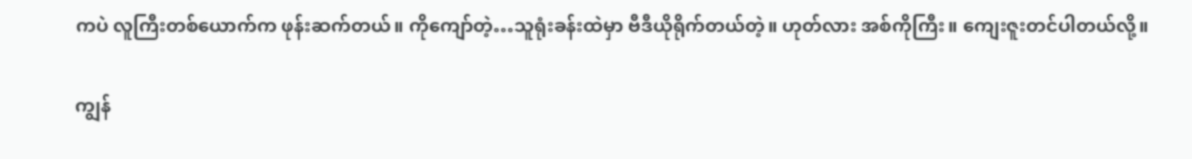ကပဲ လူကြီးတစ်ယောက်က ဖုန်းဆက်တယ်။ ကိုကျော်တဲ့…သူရုံးခန်းထဲမှာ ဗီဒီယိုရိုက်တယ်တဲ့။ ဟုတ်လား အစ်ကိုကြီး။ ကျေးဇူးတင်ပါတယ်လို့။

ကျွန်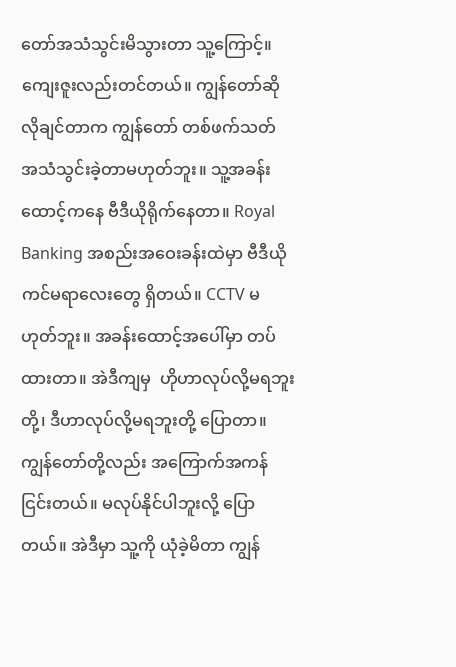တော်အသံသွင်းမိသွားတာ သူ့ကြောင့်။ ကျေးဇူးလည်းတင်တယ်။ ကျွန်တော်ဆိုလိုချင်တာက ကျွန်တော် တစ်ဖက်သတ် အသံသွင်းခဲ့တာမဟုတ်ဘူး။ သူ့အခန်းထောင့်ကနေ ဗီဒီယိုရိုက်နေတာ။ Royal Banking အစည်းအဝေးခန်းထဲမှာ ဗီဒီယိုကင်မရာလေးတွေ ရှိတယ်။ CCTV မဟုတ်ဘူး။ အခန်းထောင့်အပေါ်မှာ တပ်ထားတာ။ အဲဒီကျမှ  ဟိုဟာလုပ်လို့မရဘူးတို့၊ ဒီဟာလုပ်လို့မရဘူးတို့ ပြောတာ။ ကျွန်တော်တို့လည်း အကြောက်အကန် ငြင်းတယ်။ မလုပ်နိုင်ပါဘူးလို့ ပြောတယ်။ အဲဒီမှာ သူ့ကို ယုံခဲ့မိတာ ကျွန်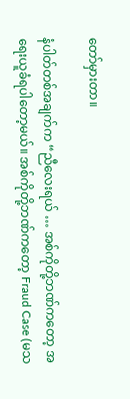တော်မှားတာ။

နံပါတ်တစ်အချက်က “ညီလေးရယ် … အစ်ကိုတို့ဘဏ်ကတော့ အရေးယူခံရပါတော့မယ်။ အစ်ကိုတို့ဘဏ်ကတော့ Fraud Case (မသ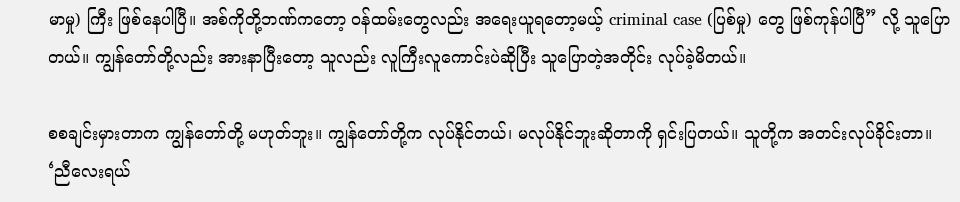မာမှု) ကြီး ဖြစ်နေပါပြီ။ အစ်ကိုတို့ဘဏ်ကတော့ ဝန်ထမ်းတွေလည်း အရေးယူရတော့မယ့် criminal case (ပြစ်မှု) တွေ ဖြစ်ကုန်ပါပြီ” လို့ သူပြောတယ်။ ကျွန်တော်တို့လည်း အားနာပြီးတော့ သူလည်း လူကြီးလူကောင်းပဲဆိုပြီး သူပြောတဲ့အတိုင်း လုပ်ခဲ့မိတယ်။

စစချင်းမှားတာက ကျွန်တော်တို့ မဟုတ်ဘူး။ ကျွန်တော်တို့က လုပ်နိုင်တယ်၊ မလုပ်နိုင်ဘူးဆိုတာကို ရှင်းပြတယ်။ သူတို့က အတင်းလုပ်ခိုင်းတာ။ ‘ညီလေးရယ်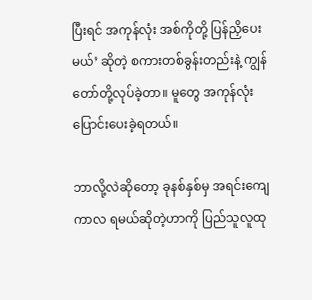ပြီးရင် အကုန်လုံး အစ်ကိုတို့ ပြန်ညှိပေးမယ်’ ဆိုတဲ့ စကားတစ်ခွန်းတည်းနဲ့ ကျွန်တော်တို့လုပ်ခဲ့တာ။ မူတွေ အကုန်လုံး ပြောင်းပေးခဲ့ရတယ်။

ဘာလို့လဲဆိုတော့ ခုနစ်နှစ်မှ အရင်းကျေကာလ ရမယ်ဆိုတဲ့ဟာကို ပြည်သူလူထု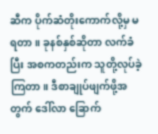ဆီက ပိုက်ဆံတိုးကောက်လို့မှ မရတာ။ ခုနစ်နှစ်ဆိုတာ လက်ခံပြီး အစကတည်းက သူတို့လုပ်ခဲ့ကြတာ။ ဒီစာချုပ်ဖျက်ဖို့အတွက် ဒေါ်လာ ခြောက်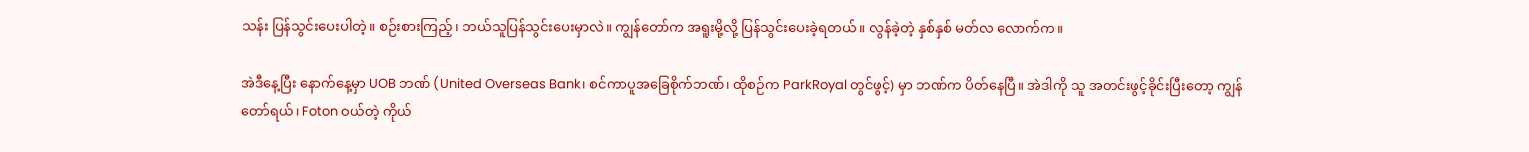သန်း ပြန်သွင်းပေးပါတဲ့။ စဉ်းစားကြည့်၊ ဘယ်သူပြန်သွင်းပေးမှာလဲ။ ကျွန်တော်က အရူးမို့လို့ ပြန်သွင်းပေးခဲ့ရတယ်။ လွန်ခဲ့တဲ့ နှစ်နှစ် မတ်လ လောက်က။

အဲဒီနေ့ပြီး နောက်နေ့မှာ UOB ဘဏ် (United Overseas Bank၊ စင်ကာပူအခြေစိုက်ဘဏ်၊ ထိုစဉ်က ParkRoyal တွင်ဖွင့်) မှာ ဘဏ်က ပိတ်နေပြီ။ အဲဒါကို သူ အတင်းဖွင့်ခိုင်းပြီးတော့ ကျွန်တော်ရယ်၊ Foton ဝယ်တဲ့ ကိုယ်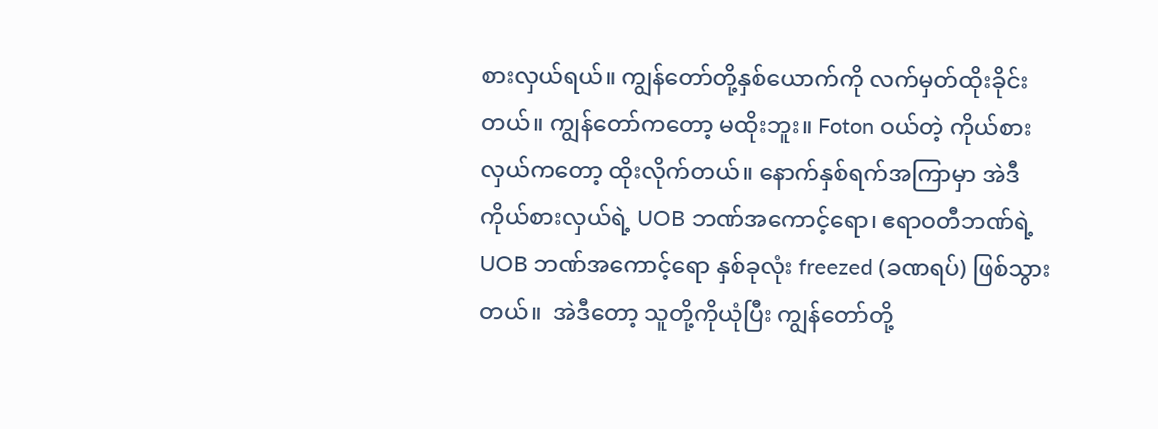စားလှယ်ရယ်။ ကျွန်တော်တို့နှစ်ယောက်ကို လက်မှတ်ထိုးခိုင်းတယ်။ ကျွန်တော်ကတော့ မထိုးဘူး။ Foton ဝယ်တဲ့ ကိုယ်စားလှယ်ကတော့ ထိုးလိုက်တယ်။ နောက်နှစ်ရက်အကြာမှာ အဲဒီကိုယ်စားလှယ်ရဲ့ UOB ဘဏ်အကောင့်ရော၊ ဧရာဝတီဘဏ်ရဲ့ UOB ဘဏ်အကောင့်ရော နှစ်ခုလုံး freezed (ခဏရပ်) ဖြစ်သွားတယ်။  အဲဒီတော့ သူတို့ကိုယုံပြီး ကျွန်တော်တို့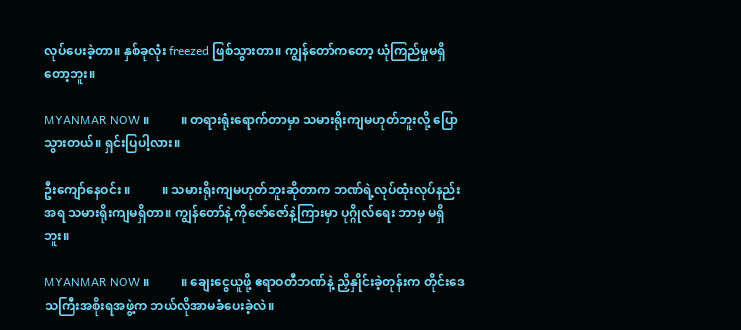လုပ်ပေးခဲ့တာ။ နှစ်ခုလုံး freezed ဖြစ်သွားတာ။ ကျွန်တော်ကတော့ ယုံကြည်မှုမရှိတော့ဘူး။

MYANMAR NOW ။          ။ တရားရုံးရောက်တာမှာ သမားရိုးကျမဟုတ်ဘူးလို့ ပြောသွားတယ်။ ရှင်းပြပါ့လား။

ဦးကျော်နေဝင်း ။          ။ သမားရိုးကျမဟုတ်ဘူးဆိုတာက ဘဏ်ရဲ့လုပ်ထုံးလုပ်နည်းအရ သမားရိုးကျမရှိတာ။ ကျွန်တော်နဲ့ ကိုဇော်ဇော်နဲ့ကြားမှာ ပုဂ္ဂိုလ်ရေး ဘာမှ မရှိဘူး။

MYANMAR NOW ။          ။ ချေးငွေယူဖို့ ဧရာဝတီဘဏ်နဲ့ ညှိနှိုင်းခဲ့တုန်းက တိုင်းဒေသကြီးအစိုးရအဖွဲ့က ဘယ်လိုအာမခံပေးခဲ့လဲ။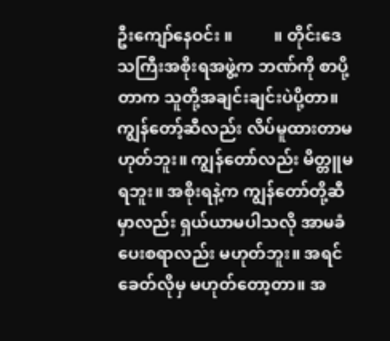ဦးကျော်နေဝင်း ။          ။ တိုင်းဒေသကြီးအစိုးရအဖွဲ့က ဘဏ်ကို စာပို့တာက သူတို့အချင်းချင်းပဲပို့တာ။ ကျွန်တော့်ဆီလည်း လိပ်မူထားတာမဟုတ်ဘူး။ ကျွန်တော်လည်း မိတ္တူမရဘူး။ အစိုးရနဲ့က ကျွန်တော်တို့ဆီမှာလည်း ရှယ်ယာမပါသလို အာမခံပေးစရာလည်း မဟုတ်ဘူး။ အရင်ခေတ်လိုမှ မဟုတ်တော့တာ။ အ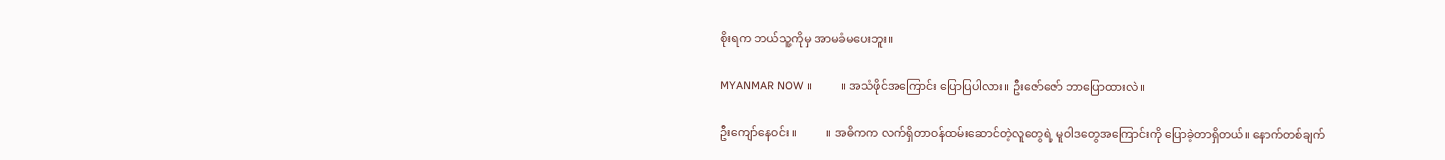စိုးရက ဘယ်သူ့ကိုမှ အာမခံမပေးဘူး။

MYANMAR NOW ။          ။ အသံဖိုင်အကြောင်း ပြောပြပါလား။ ဦးဇော်ဇော် ဘာပြောထားလဲ။

ဦးကျော်နေဝင်း ။          ။ အဓိကက လက်ရှိတာဝန်ထမ်းဆောင်တဲ့လူတွေရဲ့ မူဝါဒတွေအကြောင်းကို ပြောခဲ့တာရှိတယ်။ နောက်တစ်ချက်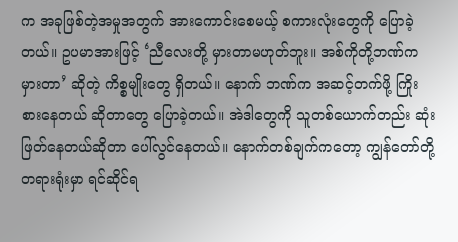က အခုဖြစ်တဲ့အမှုအတွက် အားကောင်းစေမယ့် စကားလုံးတွေကို ပြောခဲ့တယ်။ ဥပမာအားဖြင့် ‘ညီလေးတို့ မှားတာမဟုတ်ဘူး။ အစ်ကိုတို့ဘဏ်က မှားတာ’ ဆိုတဲ့ ကိစ္စမျိုးတွေ ရှိတယ်။ နောက် ဘဏ်က အဆင့်တက်ဖို့ ကြိုးစားနေတယ် ဆိုတာတွေ ပြောခဲ့တယ်။ အဲဒါတွေကို သူတစ်ယောက်တည်း ဆုံးဖြတ်နေတယ်ဆိုတာ ပေါ်လွင်နေတယ်။ နောက်တစ်ချက်ကတော့ ကျွန်တော်တို့ တရားရုံးမှာ ရင်ဆိုင်ရ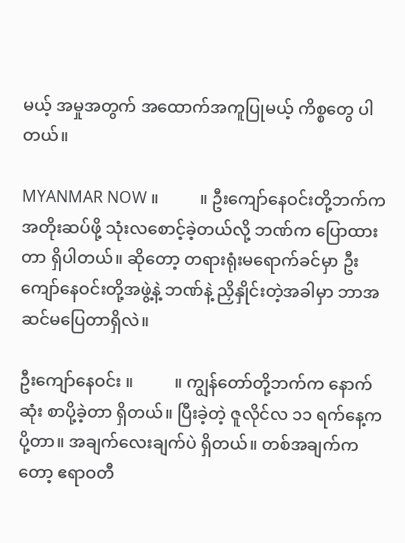မယ့် အမှုအတွက် အထောက်အကူပြုမယ့် ကိစ္စတွေ ပါတယ်။

MYANMAR NOW ။          ။ ဦးကျော်နေဝင်းတို့ဘက်က အတိုးဆပ်ဖို့ သုံးလစောင့်ခဲ့တယ်လို့ ဘဏ်က ပြောထားတာ ရှိပါတယ်။ ဆိုတော့ တရားရုံးမရောက်ခင်မှာ ဦးကျော်နေဝင်းတို့အဖွဲ့နဲ့ ဘဏ်နဲ့ ညှိနှိုင်းတဲ့အခါမှာ ဘာအဆင်မပြေတာရှိလဲ။

ဦးကျော်နေဝင်း ။          ။ ကျွန်တော်တို့ဘက်က နောက်ဆုံး စာပို့ခဲ့တာ ရှိတယ်။ ပြီးခဲ့တဲ့ ဇူလိုင်လ ၁၁ ရက်နေ့က ပို့တာ။ အချက်လေးချက်ပဲ ရှိတယ်။ တစ်အချက်ကတော့ ဧရာဝတီ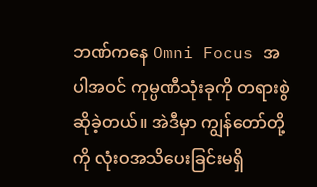ဘဏ်ကနေ Omni Focus အပါအဝင် ကုမ္ပဏီသုံးခုကို တရားစွဲဆိုခဲ့တယ်။ အဲဒီမှာ ကျွန်တော်တို့ကို လုံးဝအသိပေးခြင်းမရှိ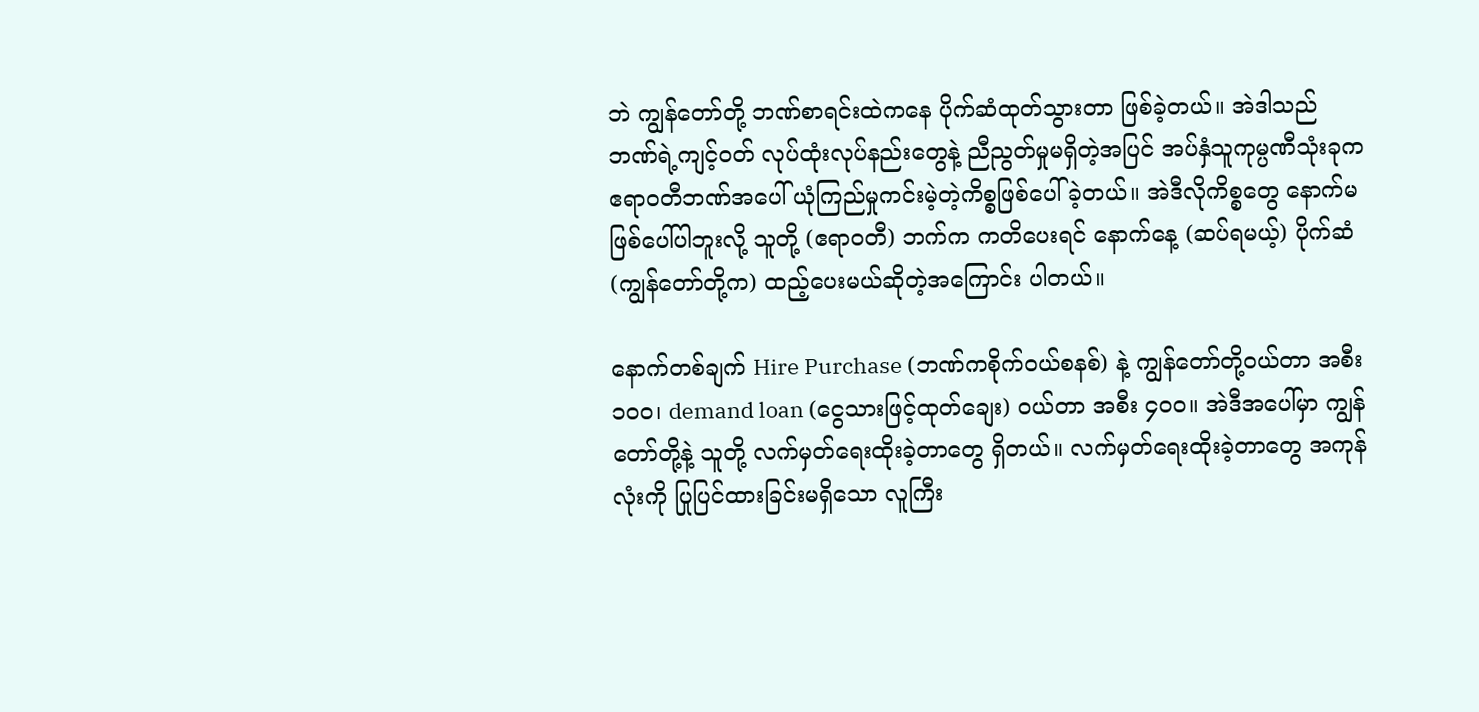ဘဲ ကျွန်တော်တို့ ဘဏ်စာရင်းထဲကနေ ပိုက်ဆံထုတ်သွားတာ ဖြစ်ခဲ့တယ်။ အဲဒါသည် ဘဏ်ရဲ့ကျင့်ဝတ် လုပ်ထုံးလုပ်နည်းတွေနဲ့ ညီညွတ်မှုမရှိတဲ့အပြင် အပ်နှံသူကုမ္ပဏီသုံးခုက ဧရာဝတီဘဏ်အပေါ် ယုံကြည်မှုကင်းမဲ့တဲ့ကိစ္စဖြစ်ပေါ်ခဲ့တယ်။ အဲဒီလိုကိစ္စတွေ နောက်မဖြစ်ပေါ်ပါဘူးလို့ သူတို့ (ဧရာဝတီ) ဘက်က ကတိပေးရင် နောက်နေ့ (ဆပ်ရမယ့်) ပိုက်ဆံ (ကျွန်တော်တို့က) ထည့်ပေးမယ်ဆိုတဲ့အကြောင်း ပါတယ်။

နောက်တစ်ချက် Hire Purchase (ဘဏ်ကစိုက်ဝယ်စနစ်) နဲ့ ကျွန်တော်တို့ဝယ်တာ အစီး ၁၀၀၊ demand loan (ငွေသားဖြင့်ထုတ်ချေး) ဝယ်တာ အစီး ၄၀၀။ အဲဒီအပေါ်မှာ ကျွန်တော်တို့နဲ့ သူတို့ လက်မှတ်ရေးထိုးခဲ့တာတွေ ရှိတယ်။ လက်မှတ်ရေးထိုးခဲ့တာတွေ အကုန်လုံးကို ပြုပြင်ထားခြင်းမရှိသော လူကြီး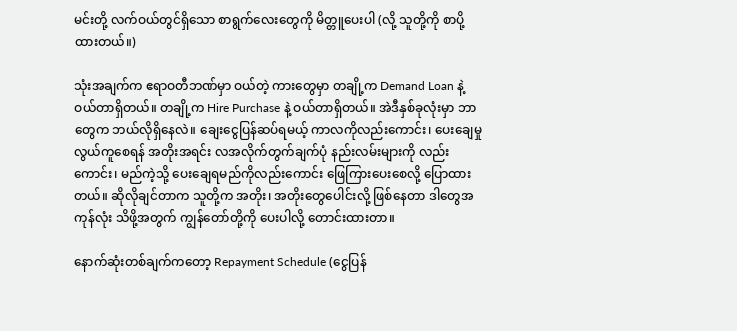မင်းတို့ လက်ဝယ်တွင်ရှိသော စာရွက်လေးတွေကို မိတ္တူပေးပါ (လို့ သူတို့ကို စာပို့ထားတယ်။)

သုံးအချက်က ဧရာဝတီဘဏ်မှာ ဝယ်တဲ့ ကားတွေမှာ တချို့က Demand Loan နဲ့ ဝယ်တာရှိတယ်။ တချို့က Hire Purchase နဲ့ ဝယ်တာရှိတယ်။ အဲဒီနှစ်ခုလုံးမှာ ဘာတွေက ဘယ်လိုရှိနေလဲ။ ချေးငွေပြန်ဆပ်ရမယ့် ကာလကိုလည်းကောင်း၊ ပေးချေမှုလွယ်ကူစေရန် အတိုးအရင်း လအလိုက်တွက်ချက်ပုံ နည်းလမ်းများကို လည်းကောင်း၊ မည်ကဲ့သို့ ပေးချေရမည်ကိုလည်းကောင်း ဖြေကြားပေးစေလို့ ပြောထားတယ်။ ဆိုလိုချင်တာက သူတို့က အတိုး၊ အတိုးတွေပေါင်းလို့ ဖြစ်နေတာ ဒါတွေအကုန်လုံး သိဖို့အတွက် ကျွန်တော်တို့ကို ပေးပါလို့ တောင်းထားတာ။

နောက်ဆုံးတစ်ချက်ကတော့ Repayment Schedule (ငွေပြန်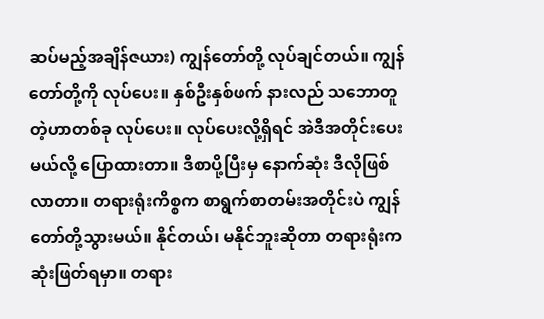ဆပ်မည့်အချိန်ဇယား) ကျွန်တော်တို့ လုပ်ချင်တယ်။ ကျွန်တော်တို့ကို လုပ်ပေး။ နှစ်ဦးနှစ်ဖက် နားလည် သဘောတူတဲ့ဟာတစ်ခု လုပ်ပေး။ လုပ်ပေးလို့ရှိရင် အဲဒီအတိုင်းပေးမယ်လို့ ပြောထားတာ။ ဒီစာပို့ပြီးမှ နောက်ဆုံး ဒီလိုဖြစ်လာတာ။ တရားရုံးကိစ္စက စာရွက်စာတမ်းအတိုင်းပဲ ကျွန်တော်တို့သွားမယ်။ နိုင်တယ်၊ မနိုင်ဘူးဆိုတာ တရားရုံးက ဆုံးဖြတ်ရမှာ။ တရား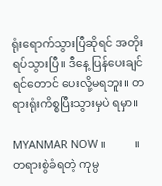ရုံးရောက်သွားပြီဆိုရင် အတိုးရပ်သွားပြီ။ ဒီနေ့ ပြန်ပေးချင်ရင်တောင် ပေးလို့မရဘူး။ တရားရုံးကိစ္စပြီးသွားမှပဲ ရမှာ။

MYANMAR NOW ။          ။ တရားစွဲခံရတဲ့ ကုမ္ပ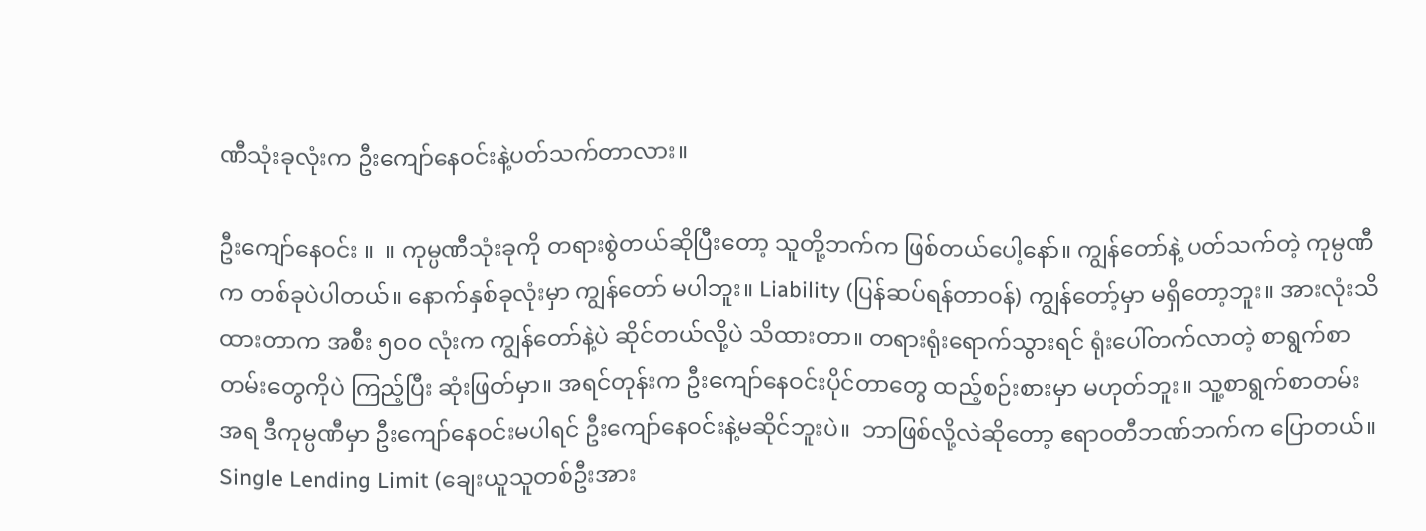ဏီသုံးခုလုံးက ဦးကျော်နေဝင်းနဲ့ပတ်သက်တာလား။

ဦးကျော်နေဝင်း ။  ။ ကုမ္ပဏီသုံးခုကို တရားစွဲတယ်ဆိုပြီးတော့ သူတို့ဘက်က ဖြစ်တယ်ပေါ့နော်။ ကျွန်တော်နဲ့ ပတ်သက်တဲ့ ကုမ္ပဏီက တစ်ခုပဲပါတယ်။ နောက်နှစ်ခုလုံးမှာ ကျွန်တော် မပါဘူး။ Liability (ပြန်ဆပ်ရန်တာဝန်) ကျွန်တော့်မှာ မရှိတော့ဘူး။ အားလုံးသိထားတာက အစီး ၅၀၀ လုံးက ကျွန်တော်နဲ့ပဲ ဆိုင်တယ်လို့ပဲ သိထားတာ။ တရားရုံးရောက်သွားရင် ရုံးပေါ်တက်လာတဲ့ စာရွက်စာတမ်းတွေကိုပဲ ကြည့်ပြီး ဆုံးဖြတ်မှာ။ အရင်တုန်းက ဦးကျော်နေဝင်းပိုင်တာတွေ ထည့်စဉ်းစားမှာ မဟုတ်ဘူး။ သူ့စာရွက်စာတမ်းအရ ဒီကုမ္ပဏီမှာ ဦးကျော်နေဝင်းမပါရင် ဦးကျော်နေဝင်းနဲ့မဆိုင်ဘူးပဲ။  ဘာဖြစ်လို့လဲဆိုတော့ ဧရာဝတီဘဏ်ဘက်က ပြောတယ်။ Single Lending Limit (ချေးယူသူတစ်ဦးအား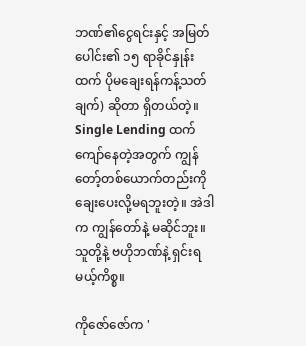ဘဏ်၏ငွေရင်းနှင့် အမြတ်ပေါင်း၏ ၁၅ ရာခိုင်နှုန်းထက် ပိုမချေးရန်ကန့်သတ်ချက်) ဆိုတာ ရှိတယ်တဲ့။ Single Lending ထက် ကျော်နေတဲ့အတွက် ကျွန်တော့်တစ်ယောက်တည်းကို ချေးပေးလို့မရဘူးတဲ့။ အဲဒါက ကျွန်တော်နဲ့ မဆိုင်ဘူး။ သူတို့နဲ့ ဗဟိုဘဏ်နဲ့ ရှင်းရမယ့်ကိစ္စ။

ကိုဇော်ဇော်က '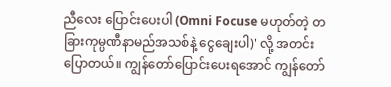ညီလေး ပြောင်းပေးပါ (Omni Focuse မဟုတ်တဲ့ တခြားကုမ္ပဏီနာမည်အသစ်နဲ့ ငွေချေးပါ)' လို့ အတင်းပြောတယ်။ ကျွန်တော်ပြောင်းပေးရအောင် ကျွန်တော်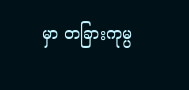မှာ တခြားကုမ္ပ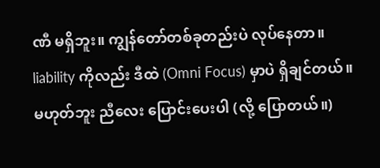ဏီ မရှိဘူး။ ကျွန်တော်တစ်ခုတည်းပဲ လုပ်နေတာ။ liability ကိုလည်း ဒီထဲ (Omni Focus) မှာပဲ ရှိချင်တယ်။ မဟုတ်ဘူး ညီလေး ပြောင်းပေးပါ (လို့ ပြောတယ်။)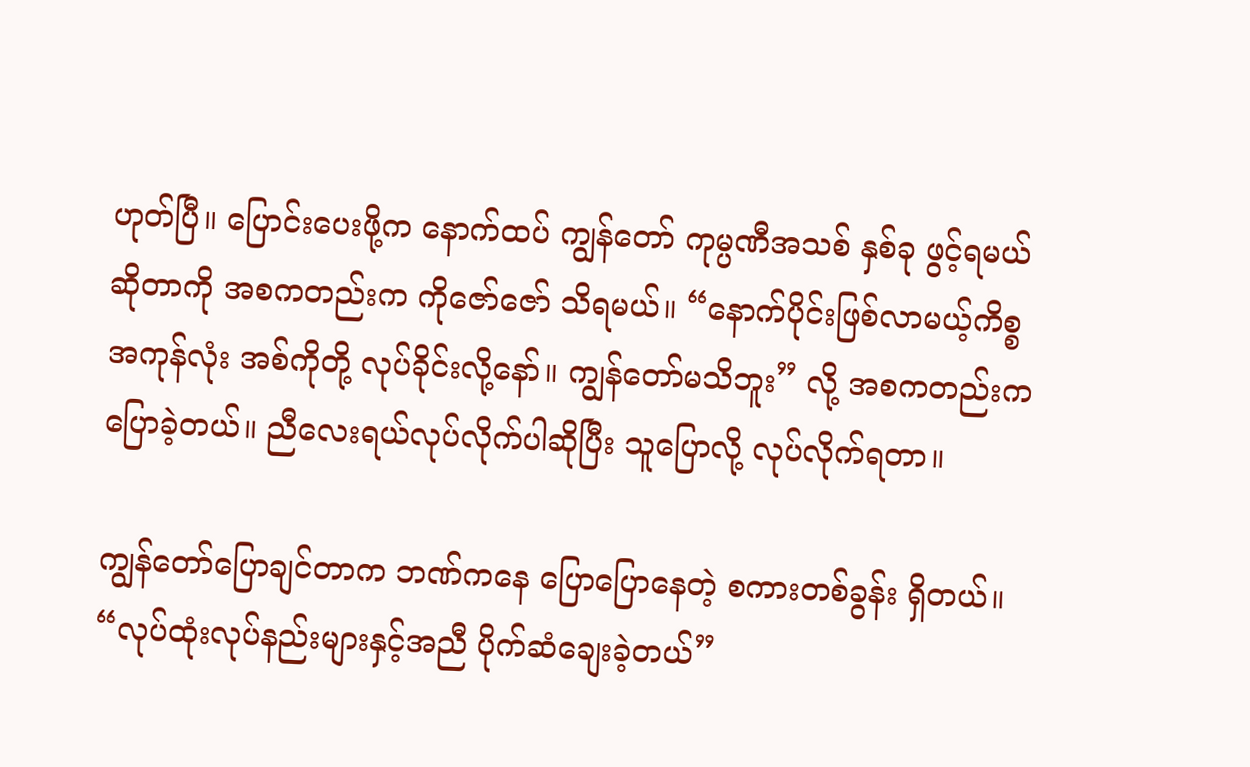ဟုတ်ပြီ။ ပြောင်းပေးဖို့က နောက်ထပ် ကျွန်တော် ကုမ္ပဏီအသစ် နှစ်ခု ဖွင့်ရမယ်ဆိုတာကို အစကတည်းက ကိုဇော်ဇော် သိရမယ်။ “နောက်ပိုင်းဖြစ်လာမယ့်ကိစ္စ အကုန်လုံး အစ်ကိုတို့ လုပ်ခိုင်းလို့နော်။ ကျွန်တော်မသိဘူး” လို့ အစကတည်းက ပြောခဲ့တယ်။ ညီလေးရယ်လုပ်လိုက်ပါဆိုပြီး သူပြောလို့ လုပ်လိုက်ရတာ။

ကျွန်တော်ပြောချင်တာက ဘဏ်ကနေ ပြောပြောနေတဲ့ စကားတစ်ခွန်း ရှိတယ်။ “လုပ်ထုံးလုပ်နည်းများနှင့်အညီ ပိုက်ဆံချေးခဲ့တယ်”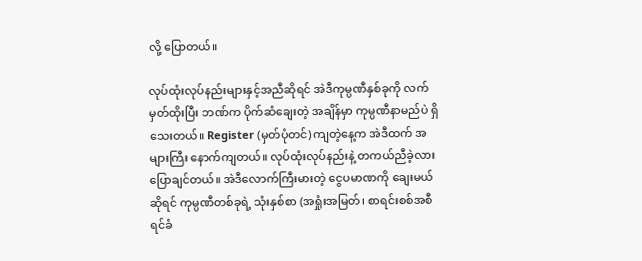လို့ ပြောတယ်။

လုပ်ထုံးလုပ်နည်းများနှင့်အညီဆိုရင် အဲဒီကုမ္ပဏီနှစ်ခုကို လက်မှတ်ထိုးပြီး ဘဏ်က ပိုက်ဆံချေးတဲ့ အချိန်မှာ ကုမ္ပဏီနာမည်ပဲ ရှိသေးတယ်။ Register (မှတ်ပုံတင်) ကျတဲ့နေ့က အဲဒီထက် အများကြီး နောက်ကျတယ်။ လုပ်ထုံးလုပ်နည်းနဲ့ တကယ်ညီခဲ့လား ပြောချင်တယ်။ အဲဒီလောက်ကြီးမားတဲ့ ငွေပမာဏကို ချေးမယ်ဆိုရင် ကုမ္ပဏီတစ်ခုရဲ့ သုံးနှစ်စာ (အရှုံးအမြတ်၊ စာရင်းစစ်အစီရင်ခံ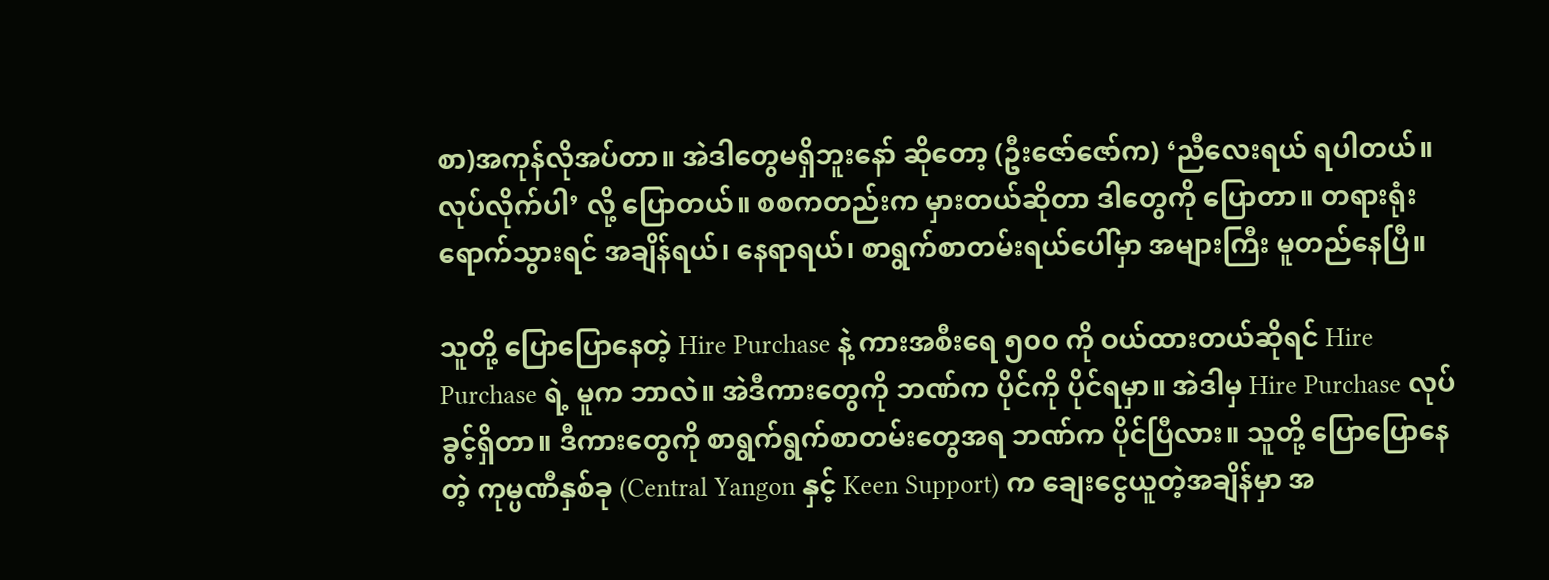စာ)အကုန်လိုအပ်တာ။ အဲဒါတွေမရှိဘူးနော် ဆိုတော့ (ဦးဇော်ဇော်က) ‘ညီလေးရယ် ရပါတယ်။ လုပ်လိုက်ပါ’ လို့ ပြောတယ်။ စစကတည်းက မှားတယ်ဆိုတာ ဒါတွေကို ပြောတာ။ တရားရုံးရောက်သွားရင် အချိန်ရယ်၊ နေရာရယ်၊ စာရွက်စာတမ်းရယ်ပေါ်မှာ အများကြီး မူတည်နေပြီ။

သူတို့ ပြောပြောနေတဲ့ Hire Purchase နဲ့ ကားအစီးရေ ၅၀၀ ကို ဝယ်ထားတယ်ဆိုရင် Hire Purchase ရဲ့ မူက ဘာလဲ။ အဲဒီကားတွေကို ဘဏ်က ပိုင်ကို ပိုင်ရမှာ။ အဲဒါမှ Hire Purchase လုပ်ခွင့်ရှိတာ။ ဒီကားတွေကို စာရွက်ရွက်စာတမ်းတွေအရ ဘဏ်က ပိုင်ပြီလား။ သူတို့ ပြောပြောနေတဲ့ ကုမ္ပဏီနှစ်ခု (Central Yangon နှင့် Keen Support) က ချေးငွေယူတဲ့အချိန်မှာ အ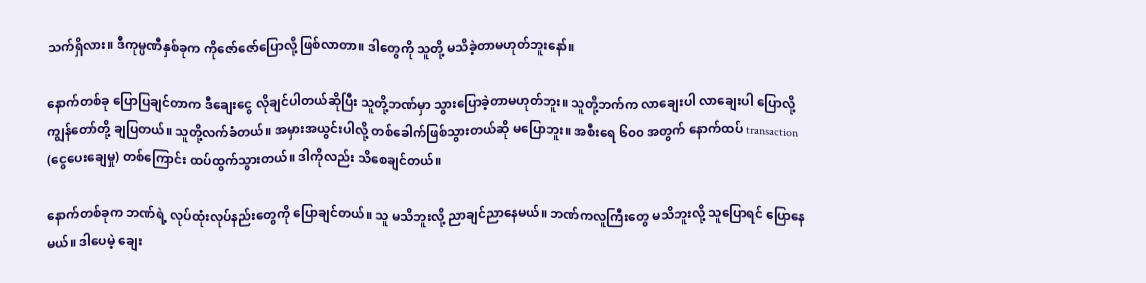သက်ရှိလား။ ဒီကုမ္ပဏီနှစ်ခုက ကိုဇော်ဇော်ပြောလို့ ဖြစ်လာတာ။ ဒါတွေကို သူတို့ မသိခဲ့တာမဟုတ်ဘူးနော်။

နောက်တစ်ခု ပြောပြချင်တာက ဒီချေးငွေ လိုချင်ပါတယ်ဆိုပြီး သူတို့ဘဏ်မှာ သွားပြောခဲ့တာမဟုတ်ဘူး။ သူတို့ဘက်က လာချေးပါ လာချေးပါ ပြောလို့ ကျွန်တော်တို့ ချပြတယ်။ သူတို့လက်ခံတယ်။ အမှားအယွင်းပါလို့ တစ်ခေါက်ဖြစ်သွားတယ်ဆို မပြောဘူး။ အစီးရေ ၆၀၀ အတွက် နောက်ထပ် transaction (ငွေပေးချေမှု) တစ်ကြောင်း ထပ်ထွက်သွားတယ်။ ဒါကိုလည်း သိစေချင်တယ်။

နောက်တစ်ခုက ဘဏ်ရဲ့ လုပ်ထုံးလုပ်နည်းတွေကို ပြောချင်တယ်။ သူ မသိဘူးလို့ ညာချင်ညာနေမယ်။ ဘဏ်ကလူကြီးတွေ မသိဘူးလို့ သူပြောရင် ပြောနေမယ်။ ဒါပေမဲ့ ချေး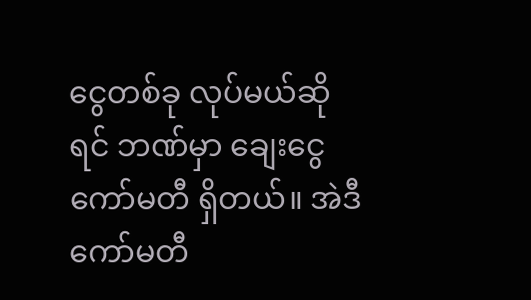ငွေတစ်ခု လုပ်မယ်ဆိုရင် ဘဏ်မှာ ချေးငွေကော်မတီ ရှိတယ်။ အဲဒီကော်မတီ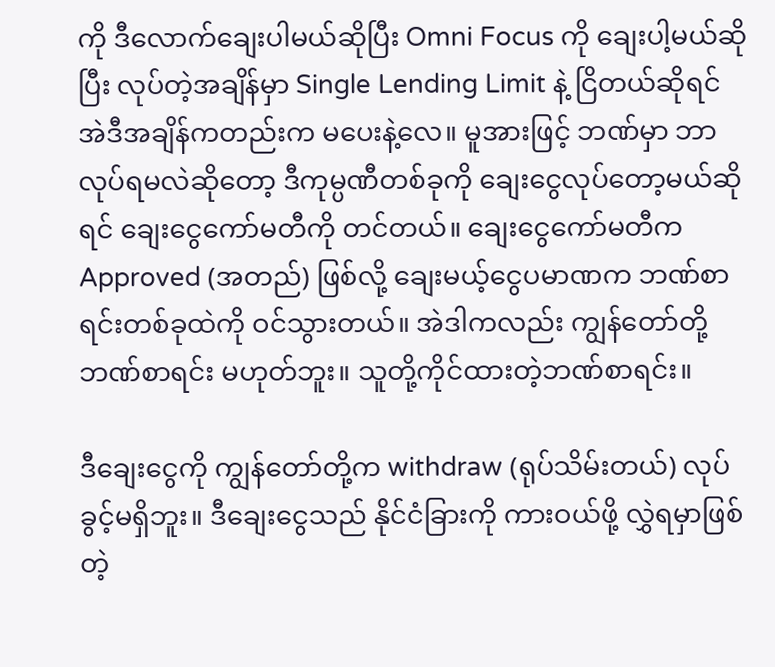ကို ဒီလောက်ချေးပါမယ်ဆိုပြီး Omni Focus ကို ချေးပါ့မယ်ဆိုပြီး လုပ်တဲ့အချိန်မှာ Single Lending Limit နဲ့ ငြိတယ်ဆိုရင် အဲဒီအချိန်ကတည်းက မပေးနဲ့လေ။ မူအားဖြင့် ဘဏ်မှာ ဘာလုပ်ရမလဲဆိုတော့ ဒီကုမ္ပဏီတစ်ခုကို ချေးငွေလုပ်တော့မယ်ဆိုရင် ချေးငွေကော်မတီကို တင်တယ်။ ချေးငွေကော်မတီက Approved (အတည်) ဖြစ်လို့ ချေးမယ့်ငွေပမာဏက ဘဏ်စာရင်းတစ်ခုထဲကို ဝင်သွားတယ်။ အဲဒါကလည်း ကျွန်တော်တို့ဘဏ်စာရင်း မဟုတ်ဘူး။ သူတို့ကိုင်ထားတဲ့ဘဏ်စာရင်း။

ဒီချေးငွေကို ကျွန်တော်တို့က withdraw (ရုပ်သိမ်းတယ်) လုပ်ခွင့်မရှိဘူး။ ဒီချေးငွေသည် နိုင်ငံခြားကို ကားဝယ်ဖို့ လွှဲရမှာဖြစ်တဲ့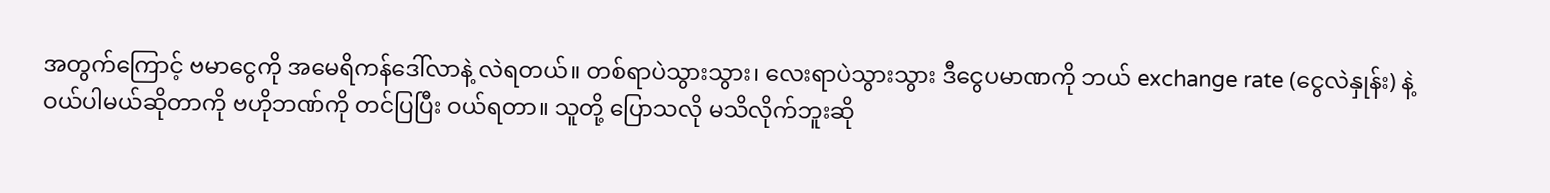အတွက်ကြောင့် ဗမာငွေကို အမေရိကန်ဒေါ်လာနဲ့ လဲရတယ်။ တစ်ရာပဲသွားသွား၊ လေးရာပဲသွားသွား ဒီငွေပမာဏကို ဘယ် exchange rate (ငွေလဲနှုန်း) နဲ့ ဝယ်ပါမယ်ဆိုတာကို ဗဟိုဘဏ်ကို တင်ပြပြီး ဝယ်ရတာ။ သူတို့ ပြောသလို မသိလိုက်ဘူးဆို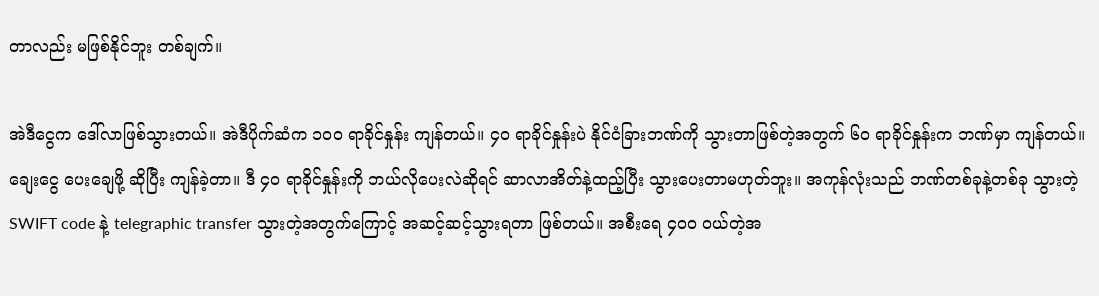တာလည်း မဖြစ်နိုင်ဘူး တစ်ချက်။

အဲဒီငွေက ဒေါ်လာဖြစ်သွားတယ်။ အဲဒီပိုက်ဆံက ၁၀၀ ရာခိုင်နှုန်း ကျန်တယ်။ ၄၀ ရာခိုင်နှုန်းပဲ နိုင်ငံခြားဘဏ်ကို သွားတာဖြစ်တဲ့အတွက် ၆၀ ရာခိုင်နှုန်းက ဘဏ်မှာ ကျန်တယ်။ ချေးငွေ ပေးချေဖို့ ဆိုပြီး ကျန်ခဲ့တာ။ ဒီ ၄၀ ရာခိုင်နှုန်းကို ဘယ်လိုပေးလဲဆိုရင် ဆာလာအိတ်နဲ့ထည့်ပြီး သွားပေးတာမဟုတ်ဘူး။ အကုန်လုံးသည် ဘဏ်တစ်ခုနဲ့တစ်ခု သွားတဲ့ SWIFT code နဲ့ telegraphic transfer သွားတဲ့အတွက်ကြောင့် အဆင့်ဆင့်သွားရတာ ဖြစ်တယ်။ အစီးရေ ၄၀၀ ဝယ်တဲ့အ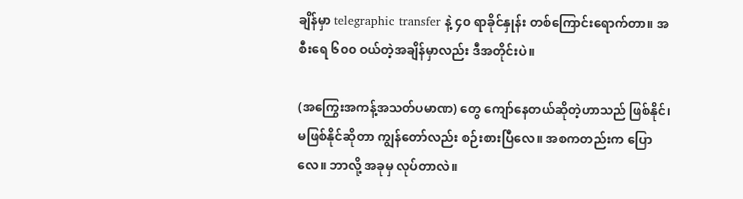ချိန်မှာ telegraphic transfer နဲ့ ၄၀ ရာခိုင်နှုန်း တစ်ကြောင်းရောက်တာ။ အစီးရေ ၆၀၀ ဝယ်တဲ့အချိန်မှာလည်း ဒီအတိုင်းပဲ။

(အကြွေးအကန့်အသတ်ပမာဏ) တွေ ကျော်နေတယ်ဆိုတဲ့ဟာသည် ဖြစ်နိုင်၊ မဖြစ်နိုင်ဆိုတာ ကျွန်တော်လည်း စဉ်းစားပြီလေ။ အစကတည်းက ပြောလေ။ ဘာလို့ အခုမှ လုပ်တာလဲ။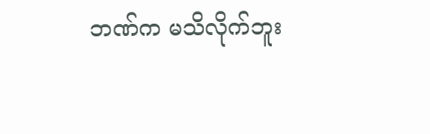ဘဏ်က မသိလိုက်ဘူး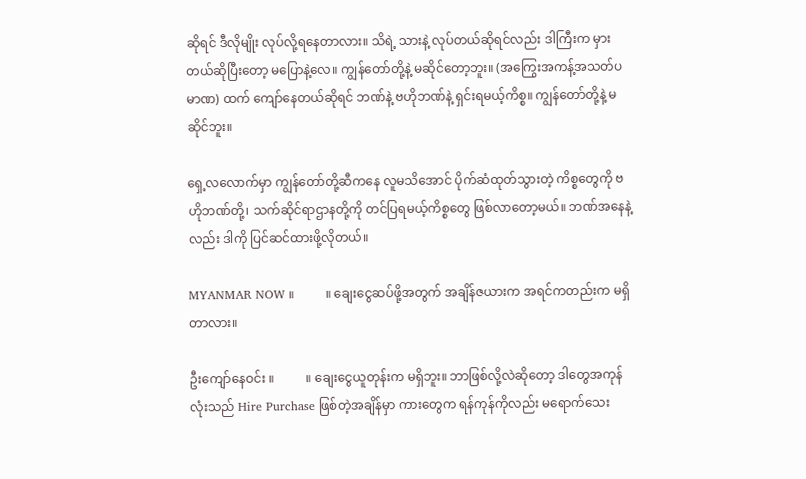ဆိုရင် ဒီလိုမျိုး လုပ်လို့ရနေတာလား။ သိရဲ့ သားနဲ့ လုပ်တယ်ဆိုရင်လည်း ဒါကြီးက မှားတယ်ဆိုပြီးတော့ မပြောနဲ့လေ။ ကျွန်တော်တို့နဲ့ မဆိုင်တော့ဘူး။ (အကြွေးအကန့်အသတ်ပမာဏ) ထက် ကျော်နေတယ်ဆိုရင် ဘဏ်နဲ့ ဗဟိုဘဏ်နဲ့ ရှင်းရမယ့်ကိစ္စ။ ကျွန်တော်တို့နဲ့ မဆိုင်ဘူး။

ရှေ့လလောက်မှာ ကျွန်တော်တို့ဆီကနေ လူမသိအောင် ပိုက်ဆံထုတ်သွားတဲ့ ကိစ္စတွေကို ဗဟိုဘဏ်တို့၊ သက်ဆိုင်ရာဌာနတို့ကို တင်ပြရမယ့်ကိစ္စတွေ ဖြစ်လာတော့မယ်။ ဘဏ်အနေနဲ့လည်း ဒါကို ပြင်ဆင်ထားဖို့လိုတယ်။

MYANMAR NOW ။          ။ ချေးငွေဆပ်ဖို့အတွက် အချိန်ဇယားက အရင်ကတည်းက မရှိတာလား။

ဦးကျော်နေဝင်း ။          ။ ချေးငွေယူတုန်းက မရှိဘူး။ ဘာဖြစ်လို့လဲဆိုတော့ ဒါတွေအကုန်လုံးသည် Hire Purchase ဖြစ်တဲ့အချိန်မှာ ကားတွေက ရန်ကုန်ကိုလည်း မရောက်သေး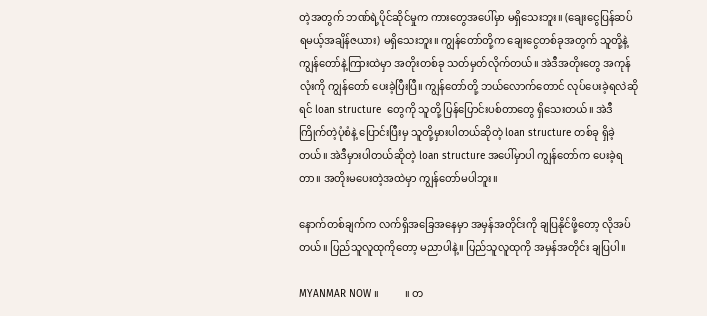တဲ့အတွက် ဘဏ်ရဲ့ပိုင်ဆိုင်မှုက ကားတွေအပေါ်မှာ မရှိသေးဘူး။ (ချေးငွေပြန်ဆပ်ရမယ့်အချိန်ဇယား) မရှိသေးဘူး။ ကျွန်တော်တို့က ချေးငွေတစ်ခုအတွက် သူတို့နဲ့ ကျွန်တော်နဲ့ကြားထဲမှာ အတိုးတစ်ခု သတ်မှတ်လိုက်တယ်။ အဲဒီအတိုးတွေ အကုန်လုံးကို ကျွန်တော် ပေးခဲ့ပြီးပြီ။ ကျွန်တော်တို့ ဘယ်လောက်တောင် လုပ်ပေးခဲ့ရလဲဆိုရင် loan structure  တွေကို သူတို့ ပြန်ပြောင်းပစ်တာတွေ ရှိသေးတယ်။ အဲဒီကြိုက်တဲ့ပုံစံနဲ့ ပြောင်းပြီးမှ သူတို့မှားပါတယ်ဆိုတဲ့ loan structure တစ်ခု ရှိခဲ့တယ်။ အဲဒီမှားပါတယ်ဆိုတဲ့ loan structure အပေါ်မှာပါ ကျွန်တော်က ပေးခဲ့ရတာ။ အတိုးမပေးတဲ့အထဲမှာ ကျွန်တော်မပါဘူး။

နောက်တစ်ချက်က လက်ရှိအခြေအနေမှာ အမှန်အတိုင်းကို ချပြနိုင်ဖို့တော့ လိုအပ်တယ်။ ပြည်သူလူထုကိုတော့ မညာပါနဲ့။ ပြည်သူလူထုကို အမှန်အတိုင်း ချပြပါ။

MYANMAR NOW ။          ။ တ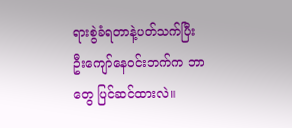ရားစွဲခံရတာနဲ့ပတ်သက်ပြီး ဦးကျော်နေဝင်းဘက်က ဘာတွေ ပြင်ဆင်ထားလဲ။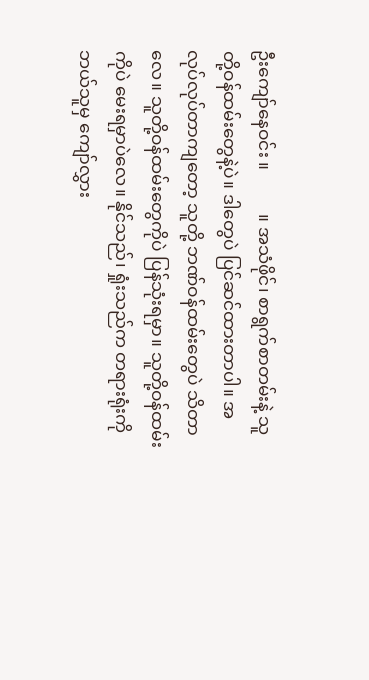ဦးကျော်နေဝင်း ။          ။ အသံဖိုင်၊ စာရွက်စာတမ်းနဲ့ သူတို့ဝန်ထမ်းတွေနဲ့ပဲ။ ဒါတွေပဲ ပြင်ဆင်ထားတာပါ။ အလုပ်လုပ်တာကျတော့ သူတို့ ဘဏ်ဝန်ထမ်းတွေပဲ သိတာလေ။ သူတို့ဝန်ထမ်းတွေကိုပဲ ပြန်သုံးရမှာ။ သူတို့ဝန်ထမ်းကိုပဲ မေးရမှာပဲလေ။ နိုင်သည်၊ ရှုံးသည်က တရားရုံးကို ဘယ်သူမှ ကျော်လွှား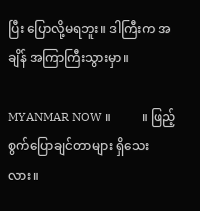ပြီး ပြောလို့မရဘူး။ ဒါကြီးက အချိန် အကြာကြီးသွားမှာ။

MYANMAR NOW ။          ။ ဖြည့်စွက်ပြောချင်တာများ ရှိသေးလား။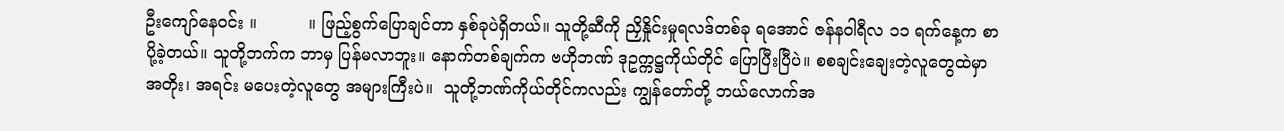ဦးကျော်နေဝင်း ။          ။ ဖြည့်စွက်ပြောချင်တာ နှစ်ခုပဲရှိတယ်။ သူတို့ဆီကို ညှိနှိုင်းမှုရလဒ်တစ်ခု ရအောင် ဇန်နဝါရီလ ၁၁ ရက်နေ့က စာပို့ခဲ့တယ်။ သူတို့ဘက်က ဘာမှ ပြန်မလာဘူး။ နောက်တစ်ချက်က ဗဟိုဘဏ် ဒုဥက္ကဋ္ဌကိုယ်တိုင် ပြောပြီးပြီပဲ။ စစချင်းချေးတဲ့လူတွေထဲမှာ အတိုး၊ အရင်း မပေးတဲ့လူတွေ အများကြီးပဲ။  သူတို့ဘဏ်ကိုယ်တိုင်ကလည်း ကျွန်တော်တို့ ဘယ်လောက်အ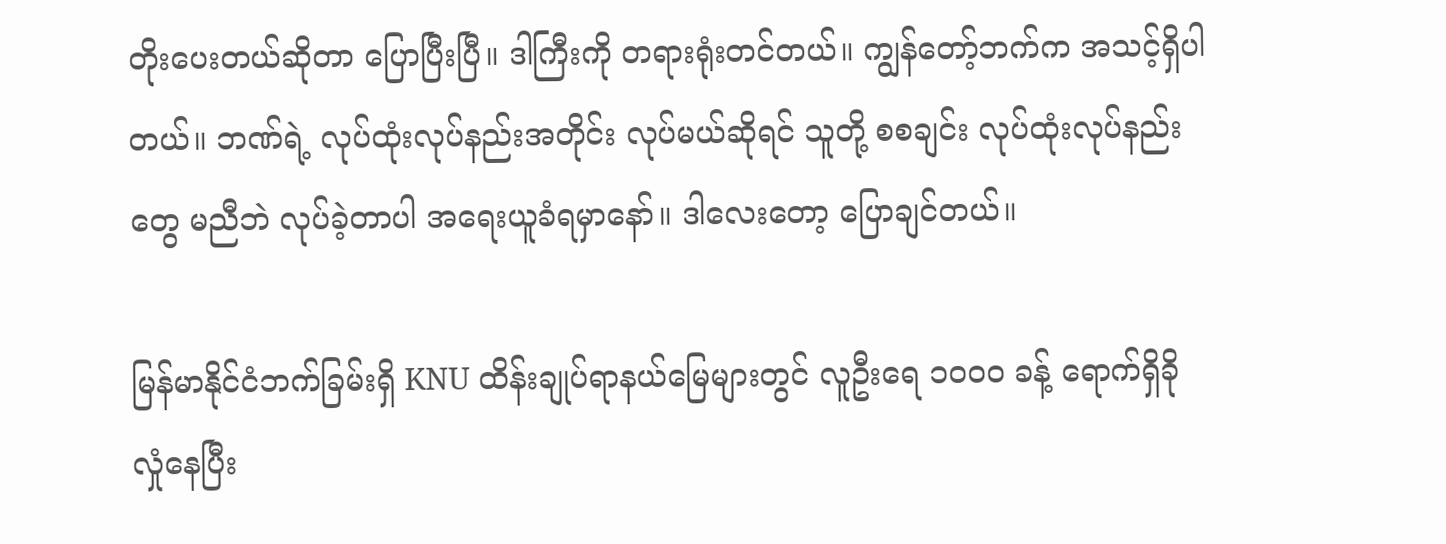တိုးပေးတယ်ဆိုတာ ပြောပြီးပြီ။ ဒါကြီးကို တရားရုံးတင်တယ်။ ကျွန်တော့်ဘက်က အသင့်ရှိပါတယ်။ ဘဏ်ရဲ့ လုပ်ထုံးလုပ်နည်းအတိုင်း လုပ်မယ်ဆိုရင် သူတို့ စစချင်း လုပ်ထုံးလုပ်နည်းတွေ မညီဘဲ လုပ်ခဲ့တာပါ အရေးယူခံရမှာနော်။ ဒါလေးတော့ ပြောချင်တယ်။

မြန်မာနိုင်ငံဘက်ခြမ်းရှိ KNU ထိန်းချုပ်ရာနယ်မြေများတွင် လူဦးရေ ၁၀၀၀ ခန့် ရောက်ရှိခိုလှုံနေပြီး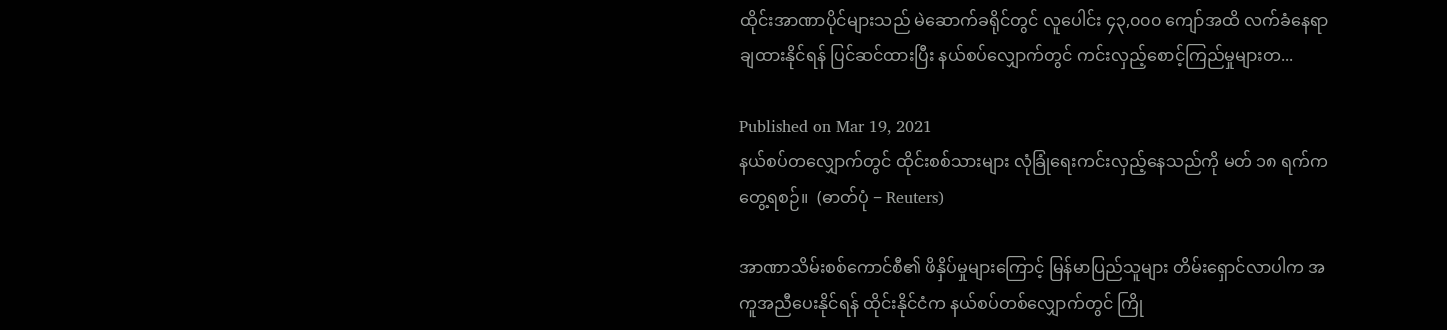ထိုင်းအာဏာပိုင်များသည် မဲဆောက်ခရိုင်တွင် လူပေါင်း ၄၃,၀၀၀ ကျော်အထိ လက်ခံနေရာချထားနိုင်ရန် ပြင်ဆင်ထားပြီး နယ်စပ်လျှောက်တွင် ကင်းလှည့်စောင့်ကြည်မှုများတ...

Published on Mar 19, 2021
နယ်စပ်တလျှောက်တွင် ထိုင်းစစ်သားများ လုံခြုံရေးကင်းလှည့်နေသည်ကို မတ် ၁၈ ရက်က တွေ့ရစဉ်။  (ဓာတ်ပုံ − Reuters)

အာဏာသိမ်းစစ်ကောင်စီ၏ ဖိနှိပ်မှုများကြောင့် မြန်မာပြည်သူများ တိမ်းရှောင်လာပါက အကူအညီပေးနိုင်ရန် ထိုင်းနိုင်ငံက နယ်စပ်တစ်လျှောက်တွင် ကြို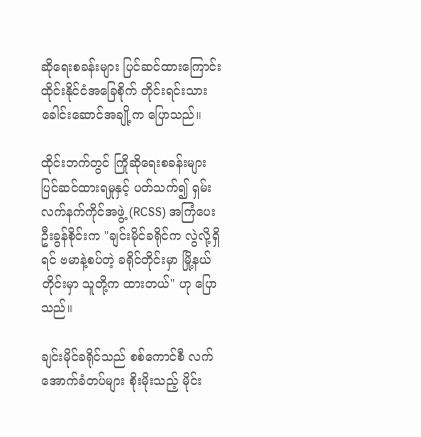ဆိုရေးစခန်းများ ပြင်ဆင်ထားကြောင်း ထိုင်းနိုင်ငံအခြေစိုက် တိုင်းရင်းသားခေါင်းဆောင်အချို့က ပြောသည်။

ထိုင်းဘက်တွင် ကြိုဆိုရေးစခန်းများ ပြင်ဆင်ထားရမှုနှင့် ပတ်သက်၍ ရှမ်းလက်နက်ကိုင်အဖွဲ့ (RCSS) အကြံပေး ဦးခွန်စိုင်းက "ချင်းမိုင်ခရိုင်က လွဲလို့ရှိရင် ဗမာနဲ့စပ်တဲ့ ခရိုင်တိုင်းမှာ မြို့နယ်တိုင်းမှာ သူတို့က ထားတယ်" ဟု ပြောသည်။

ချင်းမိုင်ခရိုင်သည် စစ်ကောင်စီ လက်အောက်ခံတပ်များ စိုးမိုးသည့် မိုင်း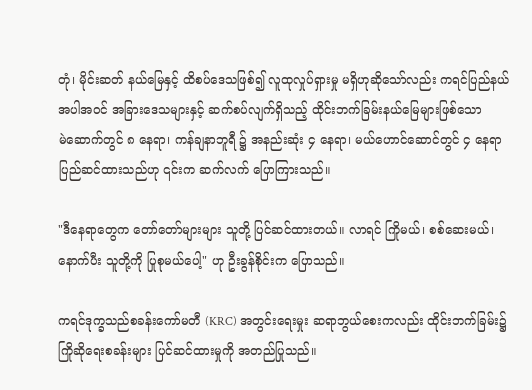တုံ၊ မိုင်းဆတ် နယ်မြေနှင့် ထိစပ်ဒေသဖြစ်၍ လူထုလှုပ်ရှားမှု မရှိဟုဆိုသော်လည်း ကရင်ပြည်နယ် အပါအဝင် အခြားဒေသများနှင့် ဆက်စပ်လျက်ရှိသည့် ထိုင်းဘက်ခြမ်းနယ်မြေများဖြစ်သော မဲ‌ဆောက်တွင် ၈ နေရာ၊ ကန်ချနာဘူရီ ၌ အနည်းဆုံး ၄ နေရာ၊ မယ်ဟောင်ဆောင်တွင် ၄ နေရာ ပြည်ဆင်ထားသည်ဟု ၎င်းက ဆက်လက် ပြောကြားသည်။

"ဒီနေရာတွေက တော်တော်များများ သူတို့ ပြင်ဆင်ထားတယ်။ လာရင် ကြိုမယ်၊ စစ်ဆေးမယ်၊ နောက်ပီး သူတို့ကို ပြုစုမယ်ပေါ့" ဟု ဦးခွန်စိုင်းက ပြောသည်။

ကရင်ဒုက္ခသည်စခန်းကော်မတီ (KRC) အတွင်းရေးမှုး ဆရာဘွယ်စေးကလည်း ထိုင်းဘက်ခြမ်း၌ ကြိုဆိုရေးစခန်းများ ပြင်ဆင်ထားမှုကို အတည်ပြုသည်။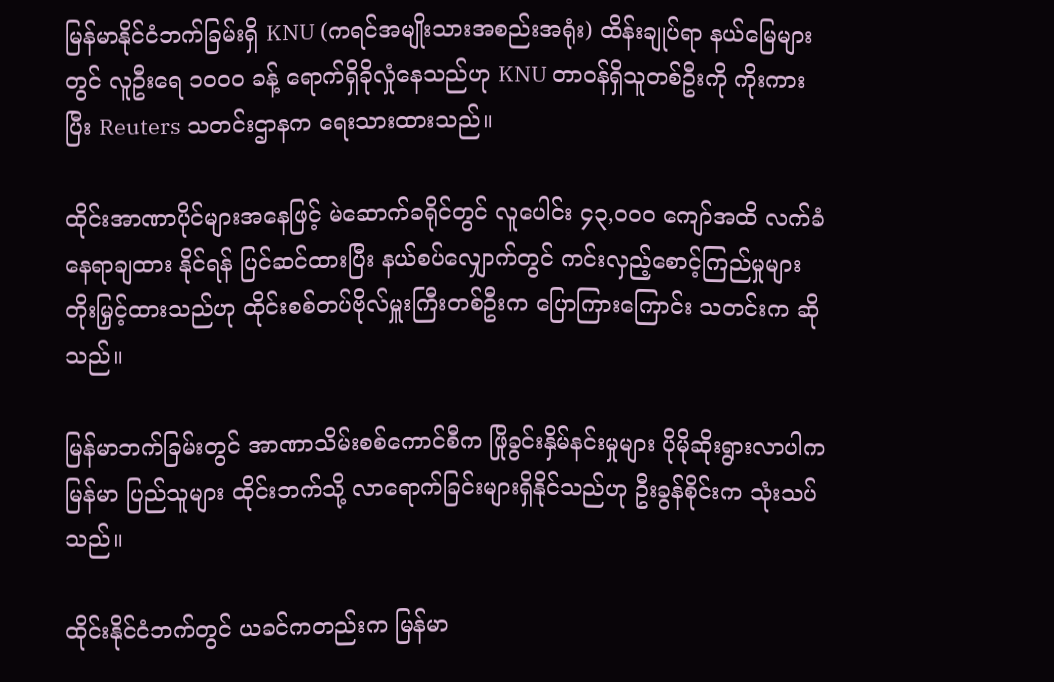မြန်မာနိုင်ငံဘက်ခြမ်းရှိ KNU (ကရင်အမျိုးသားအစည်းအရုံး) ထိန်းချုပ်ရာ နယ်မြေများတွင် လူဦးရေ ၁၀၀၀ ခန့် ရောက်ရှိခိုလှုံနေသည်ဟု KNU တာဝန်ရှိသူတစ်ဦးကို ကိုးကားပြီး Reuters သတင်းဌာနက ရေးသားထားသည်။

ထိုင်းအာဏာပိုင်များအနေဖြင့် မဲဆောက်ခရိုင်တွင် လူပေါင်း ၄၃,၀၀၀ ကျော်အထိ လက်ခံနေရာချထား နိုင်ရန် ပြင်ဆင်ထားပြီး နယ်စပ်လျှောက်တွင် ကင်းလှည့်စောင့်ကြည်မှုများ တိုးမြှင့်ထားသည်ဟု ထိုင်းစစ်တပ်ဗိုလ်မှူးကြီးတစ်ဦးက ပြောကြားကြောင်း သတင်းက ဆိုသည်။

မြန်မာဘက်ခြမ်းတွင် အာဏာသိမ်းစစ်ကောင်စီက ဖြိုခွင်းနှိမ်နင်းမှုများ ပိုမိုဆိုးရွားလာပါက မြန်မာ ပြည်သူများ ထိုင်းဘက်သို့ လာရောက်ခြင်းများရှိနိုင်သည်ဟု ဦးခွန်စိုင်းက သုံးသပ်သည်။

ထိုင်းနိုင်ငံဘက်တွင် ယခင်ကတည်းက မြန်မာ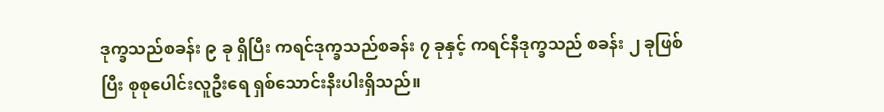ဒုက္ခသည်စခန်း ၉ ခု ရှိပြီး ကရင်ဒုက္ခသည်စခန်း ၇ ခုနှင့် ကရင်နီဒုက္ခသည် စခန်း ၂ ခုဖြစ်ပြီး စုစုပေါင်းလူဦးရေ ရှစ်သောင်းနီးပါးရှိသည်။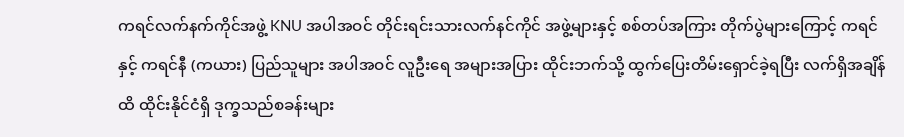ကရင်လက်နက်ကိုင်အဖွဲ့ KNU အပါအဝင် တိုင်းရင်းသားလက်နင်ကိုင် အဖွဲ့များနှင့် စစ်တပ်အကြား တိုက်ပွဲများကြောင့် ကရင်နှင့် ကရင်နီ (ကယား) ပြည်သူများ အပါအဝင် လူဦးရေ အများအပြား ထိုင်းဘက်သို့ ထွက်ပြေးတိမ်းရှောင်ခဲ့ရပြီး လက်ရှိအချိန်ထိ ထိုင်းနိုင်ငံရှိ ဒုက္ခသည်စခန်းများ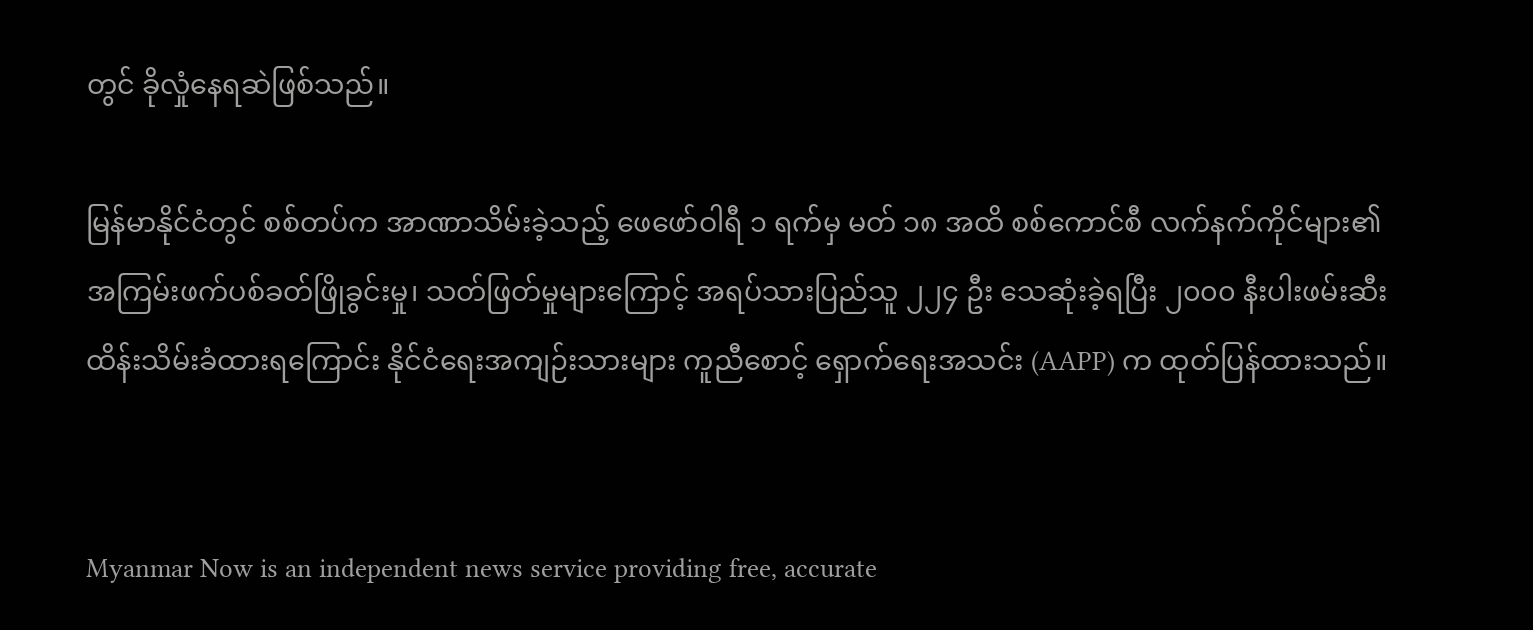တွင် ခိုလှုံနေရဆဲဖြစ်သည်။

မြန်မာနိုင်ငံတွင် စစ်တပ်က အာဏာသိမ်းခဲ့သည့် ဖေဖော်ဝါရီ ၁ ရက်မှ မတ် ၁၈ အထိ စစ်ကောင်စီ လက်နက်ကိုင်များ၏ အကြမ်းဖက်ပစ်ခတ်ဖြိုခွင်းမှု၊ သတ်ဖြတ်မှုများကြောင့် အရပ်သားပြည်သူ ၂၂၄ ဦး သေဆုံးခဲ့ရပြီး ၂၀၀၀ နီးပါးဖမ်းဆီးထိန်းသိမ်းခံထားရကြောင်း နိုင်ငံရေးအကျဉ်းသားများ ကူညီစောင့် ရှောက်ရေးအသင်း (AAPP) က ထုတ်ပြန်ထားသည်။


Myanmar Now is an independent news service providing free, accurate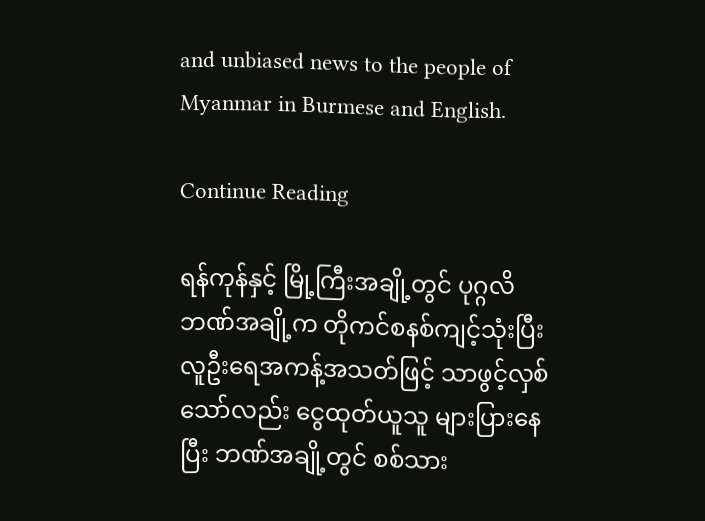and unbiased news to the people of Myanmar in Burmese and English.

Continue Reading

ရန်ကုန်နှင့် မြို့ကြီးအချို့တွင် ပုဂ္ဂလိဘဏ်အချို့က တိုကင်စနစ်ကျင့်သုံးပြီး လူဦးရေအကန့်အသတ်ဖြင့် သာဖွင့်လှစ်သော်လည်း ငွေထုတ်ယူသူ များပြားနေပြီး ဘဏ်အချို့တွင် စစ်သား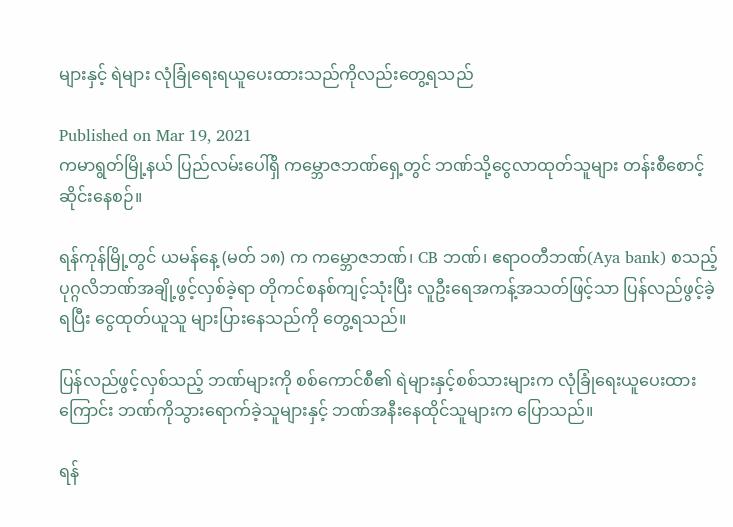များနှင့် ရဲများ လုံခြုံရေးရယူပေးထားသည်ကိုလည်းတွေ့ရသည်

Published on Mar 19, 2021
ကမာရွတ်မြို့နယ် ပြည်လမ်းပေါ်ရှိ ကမ္ဘောဇဘဏ်ရှေ့တွင် ဘဏ်သို့ငွေလာထုတ်သူများ တန်းစီစောင့်ဆိုင်းနေစဉ်။

ရန်ကုန်မြို့တွင် ယမန်နေ့ (မတ် ၁၈) က ကမ္ဘောဇဘဏ်၊ CB ဘဏ်၊ ဧရာဝတီဘဏ်(Aya bank) စသည့်  ပုဂ္ဂလိဘဏ်အချို့ဖွင့်လှစ်ခဲ့ရာ တိုကင်စနစ်ကျင့်သုံးပြီး လူဦးရေအကန့်အသတ်ဖြင့်သာ ပြန်လည်ဖွင့်ခဲ့ရပြီး ငွေထုတ်ယူသူ များပြားနေသည်ကို တွေ့ရသည်။

ပြန်လည်ဖွင့်လှစ်သည့် ဘဏ်များကို စစ်ကောင်စီ၏ ရဲများနှင့်စစ်သားများက လုံခြုံရေးယူပေးထားကြောင်း ဘဏ်ကိုသွားရောက်ခဲ့သူများနှင့် ဘဏ်အနီးနေထိုင်သူများက ပြောသည်။

ရန်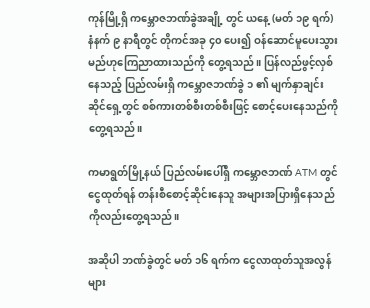ကုန်မြို့ရှိ ကမ္ဘောဇဘဏ်ခွဲအချို့ တွင် ယနေ့ (မတ် ၁၉ ရက်) နံနက် ၉ နာရီတွင် တိုကင်အခု ၄၀ ပေး၍ ဝန်ဆောင်မူပေးသွားမည်ဟုကြေညာထားသည်ကို တွေ့ရသည်။ ပြန်လည်ဖွင့်လှစ်နေသည့် ပြည်လမ်းရှိ ကမ္ဘောဇဘဏ်ခွဲ ၁ ၏ မျက်နှာချင်းဆိုင်ရှေ့တွင် စစ်ကားတစ်စီးတစ်စီးဖြင့် စောင့်ပေးနေသည်ကို တွေ့ရသည်။

ကမာရွတ်မြို့နယ် ပြည်လမ်းပေါ်ရှိ ကမ္ဘောဇဘဏ် ATM တွင် ငွေထုတ်ရန် တန်းစီစောင့်ဆိုင်းနေသူ အများအပြားရှိနေသည်ကိုလည်းတွေ့ရသည်။

အဆိုပါ ဘဏ်ခွဲတွင် မတ် ၁၆ ရက်က ငွေလာထုတ်သူအလွန်များ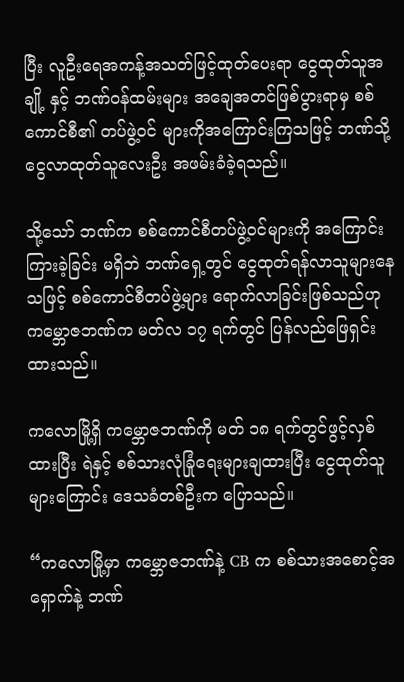ပြီး လူဦးရေအကန့်အသတ်ဖြင့်ထုတ်ပေးရာ ငွေထုတ်သူအချို့ နှင့် ဘဏ်ဝန်ထမ်းများ အချေအတင်ဖြစ်ပွားရာမှ စစ်ကောင်စီ၏ တပ်ဖွဲ့ဝင် များကိုအကြောင်းကြသဖြင့် ဘဏ်သို့ငွေလာထုတ်သူလေးဦး အဖမ်းခံခဲ့ရသည်။

သို့သော် ဘဏ်က စစ်ကောင်စီတပ်ဖွဲ့ဝင်များကို အကြောင်းကြားခဲ့ခြင်း မရှိဘဲ ဘဏ်ရှေ့တွင် ငွေထုတ်ရန်လာသူများနေသဖြင့် စစ်ကောင်စီတပ်ဖွဲ့များ ရောက်လာခြင်းဖြစ်သည်ဟု ကမ္ဘောဇဘဏ်က မတ်လ ၁၇ ရက်တွင် ပြန်လည်ဖြေရှင်းထားသည်။

ကလောမြို့ရှိ ကမ္ဘောဇဘဏ်ကို မတ် ၁၈ ရက်တွင်ဖွင့်လှစ်ထားပြီး ရဲနှင့် စစ်သားလုံခြုံရေးများချထားပြီး ငွေထုတ်သူများကြောင်း ဒေသခံတစ်ဦးက ပြောသည်။

“ကလောမြို့မှာ ကမ္ဘောဇဘဏ်နဲ့ CB က စစ်သားအစောင့်အရှောက်နဲ့ ဘဏ်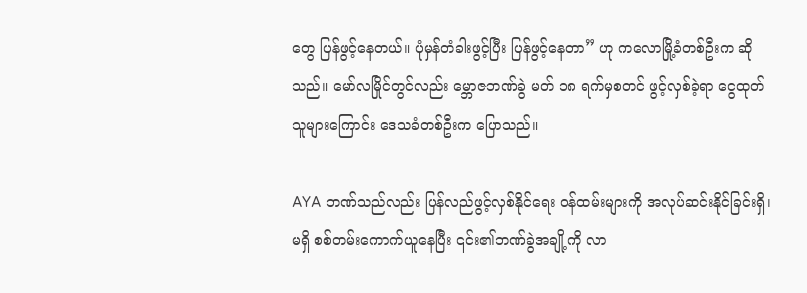တွေ ပြန်ဖွင့်နေတယ်။ ပုံမှန်တံခါးဖွင့်ပြီး ပြန်ဖွင့်နေတာ” ဟု ကလောမြို့ခံတစ်ဦးက ဆိုသည်။ မော်လမြိုင်တွင်လည်း မ္ဘောဇဘဏ်ခွဲ မတ် ၁၈ ရက်မှစတင် ဖွင့်လှစ်ခဲ့ရာ ငွေထုတ်သူများကြောင်း ဒေသခံတစ်ဦးက ပြောသည်။

AYA ဘဏ်သည်လည်း ပြန်လည်ဖွင့်လှစ်နိုင်ရေး ဝန်ထမ်းများကို အလုပ်ဆင်းနိုင်ခြင်းရှိ၊ မရှိ စစ်တမ်းကောက်ယူနေပြီး ၎င်း၏ဘဏ်ခွဲအချို့ကို လာ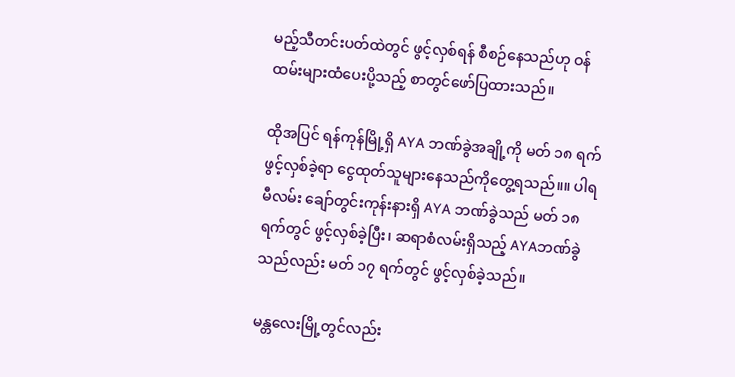မည့်သီတင်းပတ်ထဲတွင် ဖွင့်လှစ်ရန် စီစဉ်နေသည်ဟု ဝန်ထမ်းများထံပေးပို့သည့် စာတွင်ဖော်ပြထားသည်။

ထိုအပြင် ရန်ကုန်မြို့ရှိ AYA ဘဏ်ခွဲအချို့ကို မတ် ၁၈ ရက်ဖွင့်လှစ်ခဲ့ရာ ငွေထုတ်သူများနေသည်ကိုတွေ့ရသည်။။ ပါရမီလမ်း ချော်တွင်းကုန်းနားရှိ AYA ဘဏ်ခွဲသည် မတ် ၁၈ ရက်တွင် ဖွင့်လှစ်ခဲ့ပြီး၊ ဆရာစံလမ်းရှိသည့် AYAဘဏ်ခွဲသည်လည်း မတ် ၁၇ ရက်တွင် ဖွင့်လှစ်ခဲ့သည်။

မန္တလေးမြို့တွင်လည်း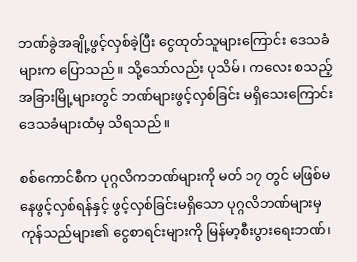ဘဏ်ခွဲအချို့ဖွင့်လှစ်ခဲ့ပြီး ငွေထုတ်သူများကြောင်း ဒေသခံများက ပြောသည်။ သို့သော်လည်း ပုသိမ်၊ ကလေး စသည့်အခြားမြို့များတွင် ဘဏ်များဖွင့်လှစ်ခြင်း မရှိသေးကြောင်း ဒေသခံများထံမှ သိရသည်။

စစ်ကောင်စီက ပုဂ္ဂလိကဘဏ်များကို မတ် ၁၇ တွင် မဖြစ်မနေဖွင့်လှစ်ရန်နှင့် ဖွင့်လှစ်ခြင်းမရှိသော ပုဂ္ဂလိဘဏ်များမှ ကုန်သည်များ၏ ငွေစာရင်းများကို မြန်မာ့စီးပွားရေးဘဏ်၊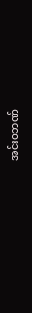အင်းဝဘဏ်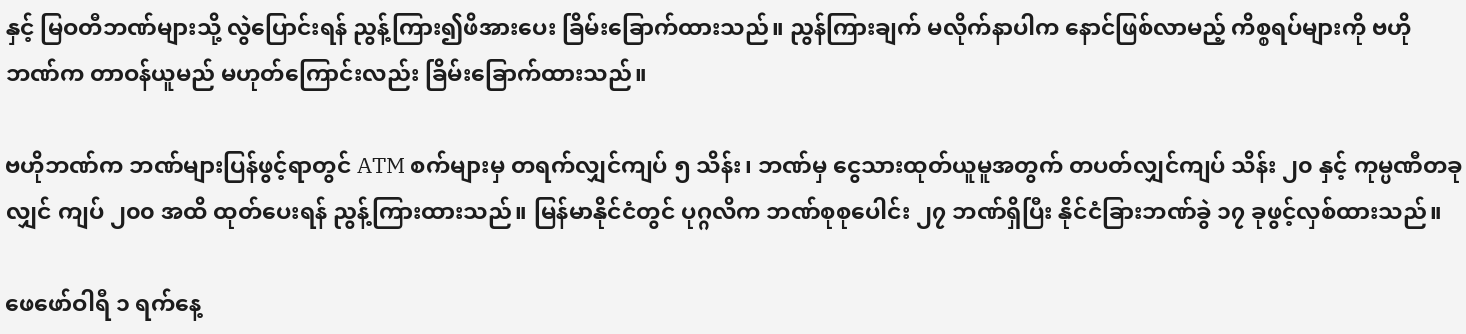နှင့် မြဝတီဘဏ်များသို့ လွဲပြောင်းရန် ညွန့်ကြား၍ဖိအားပေး ခြိမ်းခြောက်ထားသည်။ ညွန်ကြားချက် မလိုက်နာပါက နောင်ဖြစ်လာမည့် ကိစ္စရပ်များကို ဗဟိုဘဏ်က တာဝန်ယူမည် မဟုတ်ကြောင်းလည်း ခြိမ်းခြောက်ထားသည်။

ဗဟိုဘဏ်က ဘဏ်များပြန်ဖွင့်ရာတွင် ATM စက်များမှ တရက်လျှင်ကျပ် ၅ သိန်း၊ ဘဏ်မှ ငွေသားထုတ်ယူမူအတွက် တပတ်လျှင်ကျပ် သိန်း ၂၀ နှင့် ကုမ္ပဏီတခုလျှင် ကျပ် ၂၀၀ အထိ ထုတ်ပေးရန် ညွန့်ကြားထားသည်။ မြန်မာနိုင်ငံတွင် ပုဂ္ဂလိက ဘဏ်စုစုပေါင်း ၂၇ ဘဏ်ရှိပြီး နိုင်ငံခြားဘဏ်ခွဲ ၁၇ ခုဖွင့်လှစ်ထားသည်။

ဖေဖော်ဝါရီ ၁ ရက်နေ့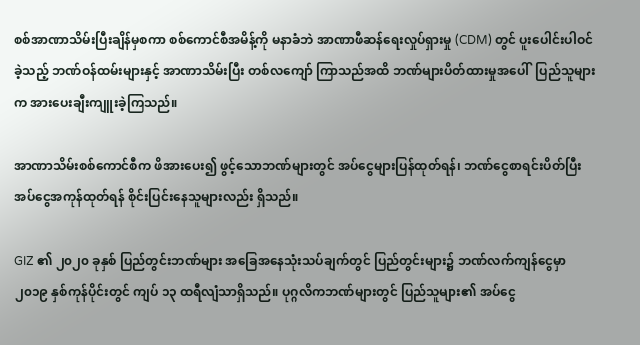စစ်အာဏာသိမ်းပြီးချိန်မှစကာ စစ်ကောင်စီအမိန့်ကို မနာခံဘဲ အာဏာဖီဆန်ရေးလှုပ်ရှားမှု (CDM) တွင် ပူးပေါင်းပါဝင်ခဲ့သည့် ဘဏ်ဝန်ထမ်းများနှင့် အာဏာသိမ်းပြီး တစ်လကျော် ကြာသည်အထိ ဘဏ်များပိတ်ထားမှုအပေါ်  ပြည်သူများက အားပေးချီးကျူးခဲ့ကြသည်။

အာဏာသိမ်းစစ်ကောင်စီက ဖိအားပေး၍ ဖွင့်သောဘဏ်များတွင် အပ်ငွေများပြန်ထုတ်ရန်၊ ဘဏ်ငွေစာရင်းပိတ်ပြီး အပ်ငွေအကုန်ထုတ်ရန် စိုင်းပြင်းနေသူများလည်း ရှိသည်။

GIZ ၏ ၂၀၂၀ ခုနှစ် ပြည်တွင်းဘဏ်များ အခြေအနေသုံးသပ်ချက်တွင် ပြည်တွင်းများ၌ ဘဏ်လက်ကျန်ငွေမှာ ၂၀၁၉ နှစ်ကုန်ပိုင်းတွင် ကျပ် ၁၃ ထရီလျံသာရှိသည်။ ပုဂ္ဂလိကဘဏ်များတွင် ပြည်သူများ၏ အပ်ငွေ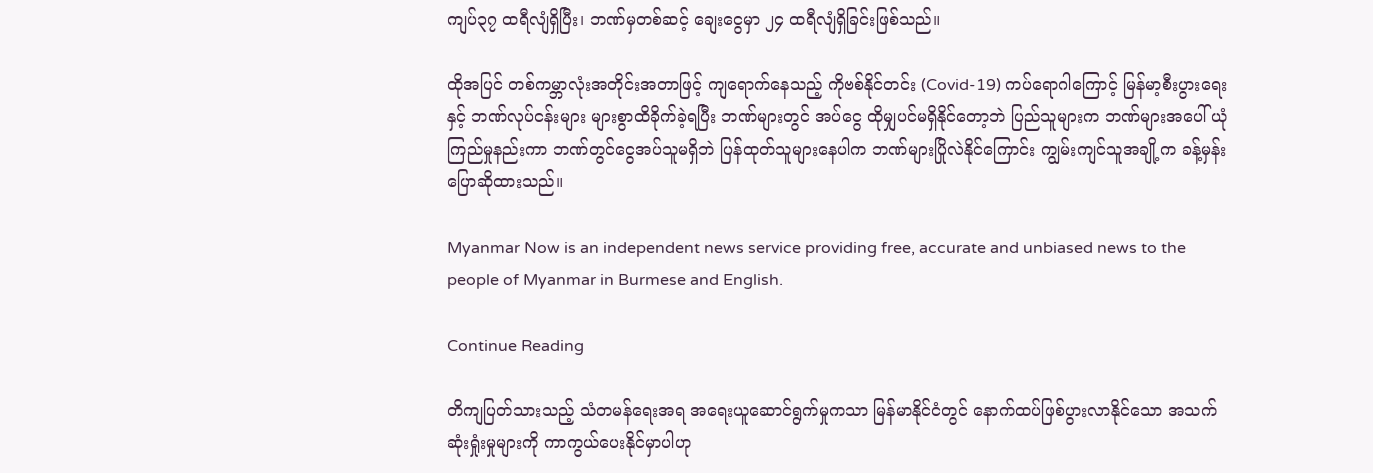ကျပ်၃၇ ထရီလျံရှိပြီး၊ ဘဏ်မှတစ်ဆင့် ချေးငွေမှာ ၂၄ ထရီလျံရှိခြင်းဖြစ်သည်။

ထိုအပြင် တစ်ကမ္ဘာလုံးအတိုင်းအတာဖြင့် ကျရောက်နေသည့် ကိုဗစ်နိုင်တင်း (Covid-19) ကပ်ရောဂါကြောင့် မြန်မာ့စီးပွားရေးနှင့် ဘဏ်လုပ်ငန်းများ များစွာထိခိုက်ခဲ့ရပြီး ဘဏ်များတွင် အပ်ငွေ ထိုမျှပင်မရှိနိုင်တော့ဘဲ ပြည်သူများက ဘဏ်များအပေါ် ယုံကြည်မှုနည်းကာ ဘဏ်တွင်ငွေအပ်သူမရှိဘဲ ပြန်ထုတ်သူများနေပါက ဘဏ်များပြိုလဲနိုင်ကြောင်း ကျွမ်းကျင်သူအချို့က ခန့်မှန်းပြောဆိုထားသည်။

Myanmar Now is an independent news service providing free, accurate and unbiased news to the people of Myanmar in Burmese and English.

Continue Reading

တိကျပြတ်သားသည့် သံတမန်ရေးအရ အရေးယူဆောင်ရွက်မှုကသာ မြန်မာနိုင်ငံတွင် နောက်ထပ်ဖြစ်ပွားလာနိုင်သော အသက်ဆုံးရှုံးမှုများကို ကာကွယ်ပေးနိုင်မှာပါဟု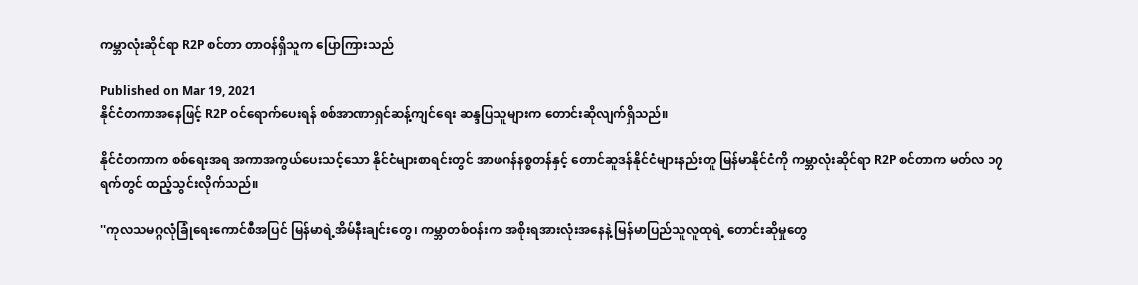ကမ္ဘာလုံးဆိုင်ရာ R2P စင်တာ တာဝန်ရှိသူက ပြောကြားသည်

Published on Mar 19, 2021
နိုင်ငံတကာအနေဖြင့် R2P ဝင်ရောက်ပေးရန် စစ်အာဏာရှင်ဆန့်ကျင်ရေး ဆန္ဒပြသူများက တောင်းဆိုလျက်ရှိသည်။

နိုင်ငံတကာက စစ်ရေးအရ အကာအကွယ်ပေးသင့်သော နိုင်ငံများစာရင်းတွင် အာဖဂန်နစ္စတန်နှင့် တောင်ဆူဒန်နိုင်ငံများနည်းတူ မြန်မာနိုင်ငံကို ကမ္ဘာလုံးဆိုင်ရာ R2P စင်တာက မတ်လ ၁၇ ရက်တွင် ထည့်သွင်းလိုက်သည်။

''ကုလသမဂ္ဂလုံခြုံရေးကောင်စီအပြင် မြန်မာရဲ့အိမ်နီးချင်းတွေ၊ ကမ္ဘာတစ်ဝန်းက အစိုးရအားလုံးအနေနဲ့ မြန်မာပြည်သူလူထုရဲ့ တောင်းဆိုမှုတွေ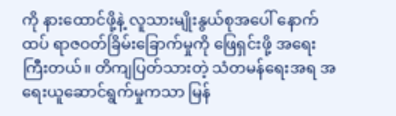ကို နားထောင်ဖို့နဲ့ လူသားမျိုးနွယ်စုအပေါ် နောက်ထပ် ရာဇဝတ်ခြိမ်းခြောက်မှုကို ဖြေရှင်းဖို့ အရေးကြီးတယ်။ တိကျပြတ်သားတဲ့ သံတမန်ရေးအရ အရေးယူဆောင်ရွက်မှုကသာ မြန်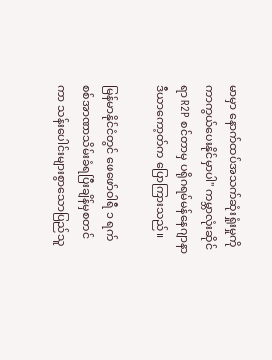မာမှာ နောက်ထပ်အသက်ဆုံးရှုံးမှုကို ကာကွယ်ပေးနိုင်မှာပါ'' ကမ္ဘာလုံးဆိုင်ရာ R2P စင်တာမှ ပရိုဂရမ်မန်နေဂျာနာဒီယာကော့တ်က ပြောကြားသည်။

မြန်မာနိုင်ငံတွင် ဖေဖော်ဝါရီ ၁ ရက် စစ်အာဏာသိမ်းခံရပြီးချိန်မှစတင်ကာ သန်းပေါင်းများစွာသောပြည်သူ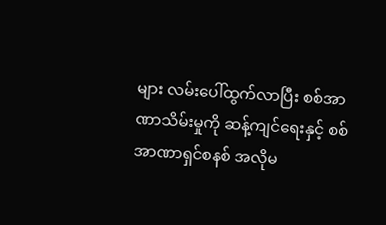များ လမ်းပေါ်ထွက်လာပြီး စစ်အာဏာသိမ်းမှုကို ဆန့်ကျင်ရေးနှင့် စစ်အာဏာရှင်စနစ် အလိုမ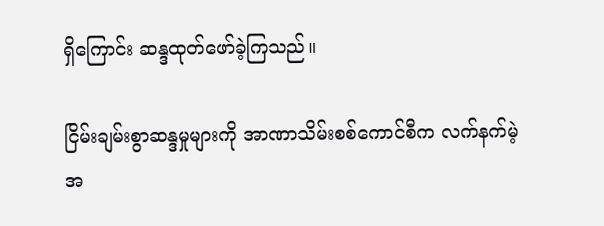ရှိကြောင်း ဆန္ဒထုတ်ဖော်ခဲ့ကြသည်။

ငြိမ်းချမ်းစွာဆန္ဒမှုများကို အာဏာသိမ်းစစ်ကောင်စီက လက်နက်မဲ့ အ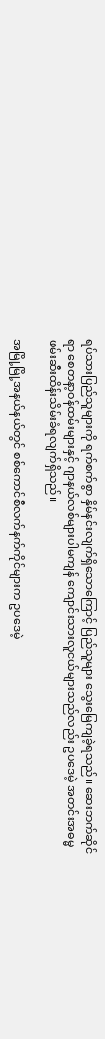ရပ်သားပြည်သူများကို ရက်စက်စွာ နှိမ်နင်းလျက်ရှိသောကြောင့် ပြည်သူများ သွေးမြေကျခဲ့ရသည်။ ဆေးဘက်ဆိုင်ရာ စေတနာ့ဝန်ထမ်းများနှင့် ဂျာနယ်လစ်များပါမကျန် ကျောင်းသားလူငယ်များသည်လည်း ဥပဒေမဲ့ အတင်းအဓမ္မဖမ်းဆီးထိန်းသိမ်းခံရလျက်ရှိသည်။

အမြို့မြို့အနယ်နယ်တွင် စစ်ကောင်စီလက်နက်ကိုင်များက ဥပဒေမဲ့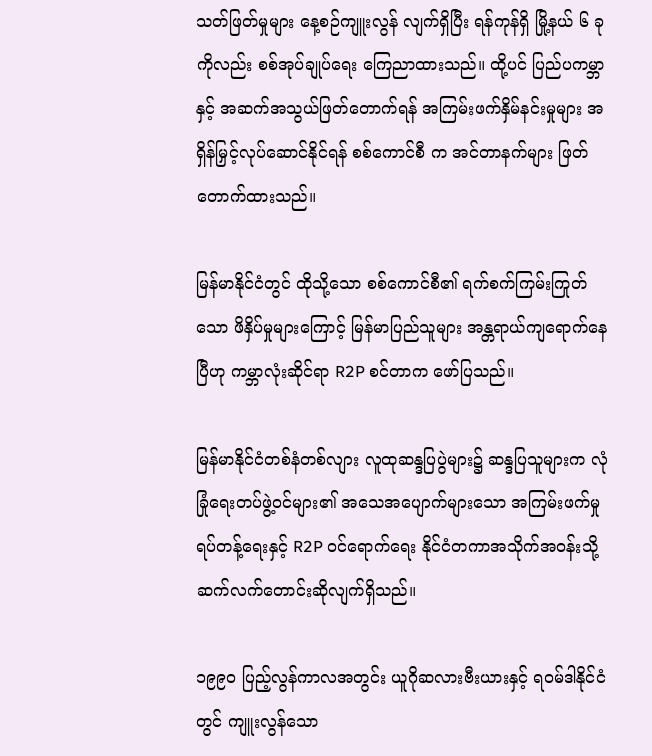သတ်ဖြတ်မှုများ နေ့စဉ်ကျူးလွန် လျက်ရှိပြီး ရန်ကုန်ရှိ မြို့နယ် ၆ ခုကိုလည်း စစ်အုပ်ချုပ်ရေး ကြေညာထားသည်။ ထို့ပင် ပြည်ပကမ္ဘာနှင့် အဆက်အသွယ်ဖြတ်တောက်ရန် အကြမ်းဖက်နှိမ်နင်းမှုများ အရှိန်မြှင့်လုပ်ဆောင်နိုင်ရန် စစ်ကောင်စီ က အင်တာနက်များ ဖြတ်တောက်ထားသည်။

မြန်မာနိုင်ငံတွင် ထိုသို့သော စစ်ကောင်စီ၏ ရက်စက်ကြမ်းကြုတ်သော ဖိနှိပ်မှုများကြောင့် မြန်မာပြည်သူများ အန္တရာယ်ကျရောက်နေပြီဟု ကမ္ဘာလုံးဆိုင်ရာ R2P စင်တာက ဖော်ပြသည်။

မြန်မာနိုင်ငံတစ်နံတစ်လျား လူထုဆန္ဒပြပွဲများ၌ ဆန္ဒပြသူများက လုံခြုံရေးတပ်ဖွဲ့ဝင်များ၏ အသေအပျောက်များသော အကြမ်းဖက်မှုရပ်တန့်ရေးနှင့် R2P ဝင်ရောက်ရေး နိုင်ငံတကာအသိုက်အဝန်းသို့ ဆက်လက်တောင်းဆိုလျက်ရှိသည်။

၁၉၉၀ ပြည့်လွန်ကာလအတွင်း ယူဂိုဆလားဗီးယားနှင့် ရဝမ်ဒါနိုင်ငံတွင် ကျူးလွန်သော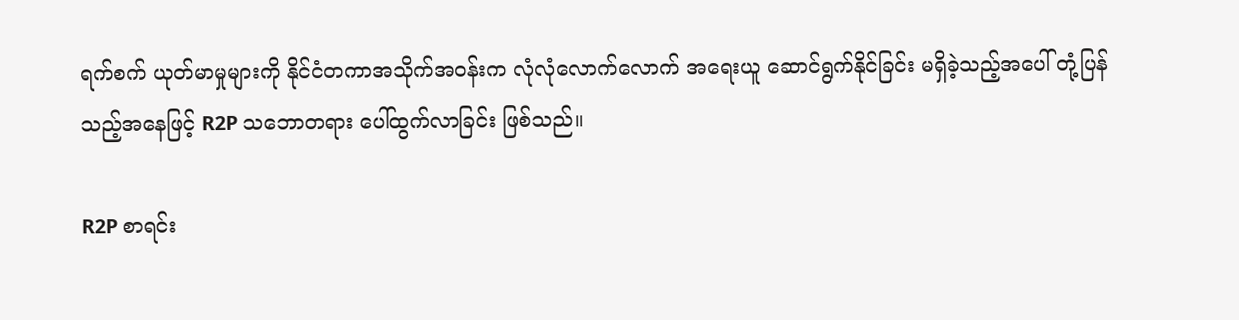ရက်စက် ယုတ်မာမှုများကို နိုင်ငံတကာအသိုက်အဝန်းက လုံလုံလောက်လောက် အရေးယူ ဆောင်ရွက်နိုင်ခြင်း မရှိခဲ့သည့်အပေါ် တုံ့ပြန်သည့်အနေဖြင့် R2P သဘောတရား ပေါ်ထွက်လာခြင်း ဖြစ်သည်။

R2P စာရင်း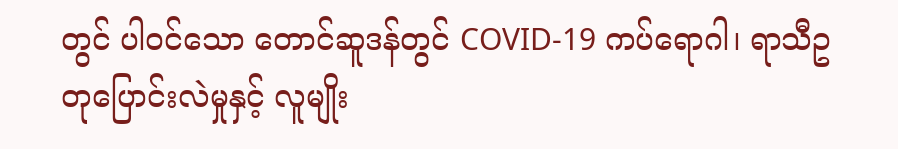တွင် ပါဝင်သော တောင်ဆူဒန်တွင် COVID-19 ကပ်ရောဂါ၊ ရာသီဥတုပြောင်းလဲမှုနှင့် လူမျိုး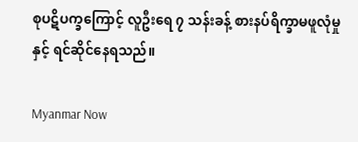စုပဋိပက္ခကြောင့် လူဦးရေ ၇ သန်းခန့် စားနပ်ရိက္ခာမဖူလုံမှုနှင့် ရင်ဆိုင်နေရသည်။

Myanmar Now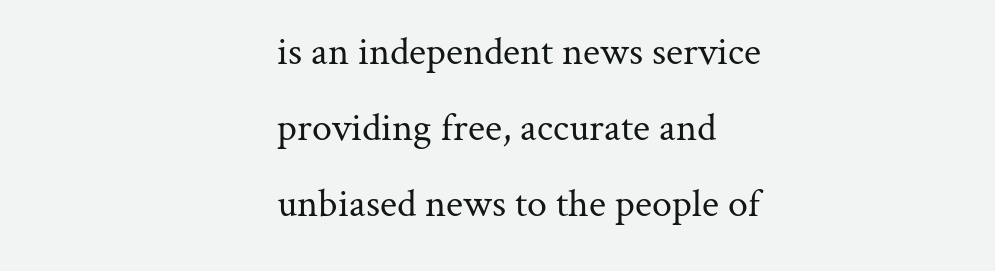is an independent news service providing free, accurate and unbiased news to the people of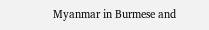Myanmar in Burmese and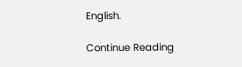English.

Continue Reading